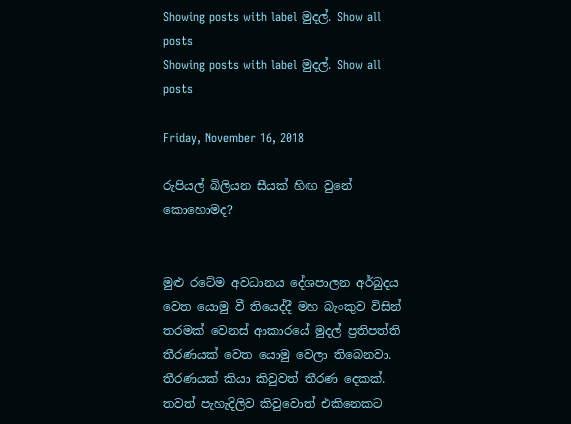Showing posts with label මුදල්. Show all posts
Showing posts with label මුදල්. Show all posts

Friday, November 16, 2018

රුපියල් බිලියන සීයක් හිඟ වුනේ කොහොමද?


මුළු රටේම අවධානය දේශපාලන අර්බුදය වෙත යොමු වී තියෙද්දී මහ බැංකුව විසින් තරමක් වෙනස් ආකාරයේ මුදල් ප්‍රතිපත්ති තීරණයක් වෙත යොමු වෙලා තිබෙනවා. තීරණයක් කියා කිවුවත් තීරණ දෙකක්. තවත් පැහැදිලිව කිවුවොත් එකිනෙකට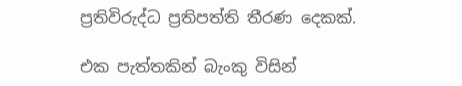ප්‍රතිවිරුද්ධ ප්‍රතිපත්ති තීරණ දෙකක්.

එක පැත්තකින් බැංකු විසින්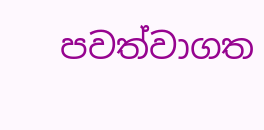පවත්වාගත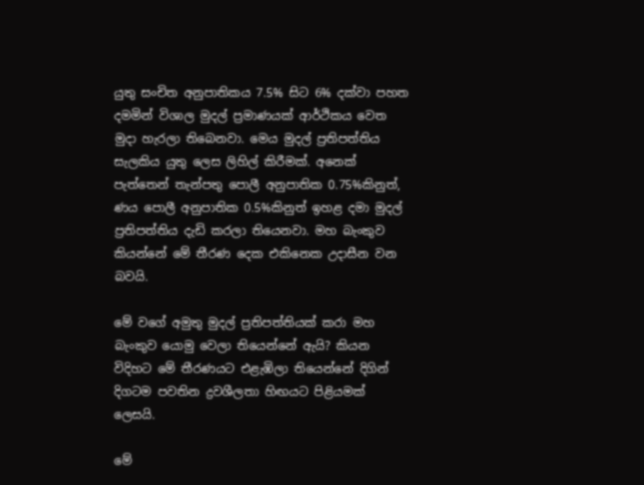යුතු සංචිත අනුපාතිකය 7.5% සිට 6% දක්වා පහත දමමින් විශාල මුදල් ප්‍රමාණයක් ආර්ථිකය වෙත මුදා හැරලා තිබෙනවා. මෙය මුදල් ප්‍රතිපත්තිය සැලකිය යුතු ලෙස ලිහිල් කිරීමක්. අනෙක් පැත්තෙන් තැන්පතු පොලී අනුපාතික 0.75%කිනුත්, ණය පොලී අනුපාතික 0.5%කිනුත් ඉහළ දමා මුදල් ප්‍රතිපත්තිය දැඩි කරලා තියෙනවා. මහ බැංකුව කියන්නේ මේ තීරණ දෙක එකිනෙක උදාසීන වන බවයි.

මේ වගේ අමුතු මුදල් ප්‍රතිපත්තියක් කරා මහ බැංකුව යොමු වෙලා තියෙන්නේ ඇයි? කියන විදිහට මේ තීරණයට එළැඹිලා තියෙන්නේ දිගින් දිගටම පවතින ද්‍රවශීලතා හිඟයට පිළියමක් ලෙසයි.

මේ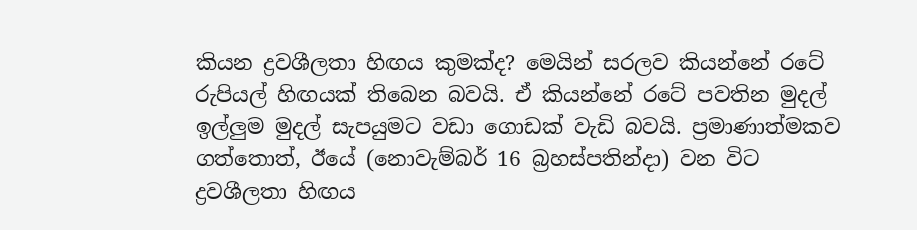කියන ද්‍රවශීලතා හිඟය කුමක්ද? මෙයින් සරලව කියන්නේ රටේ රුපියල් හිඟයක් තිබෙන බවයි. ඒ කියන්නේ රටේ පවතින මුදල් ඉල්ලුම මුදල් සැපයුමට වඩා ගොඩක් වැඩි බවයි. ප්‍රමාණාත්මකව ගත්තොත්, ඊයේ (නොවැම්බර් 16 බ්‍රහස්පතින්දා) වන විට ද්‍රවශීලතා හිඟය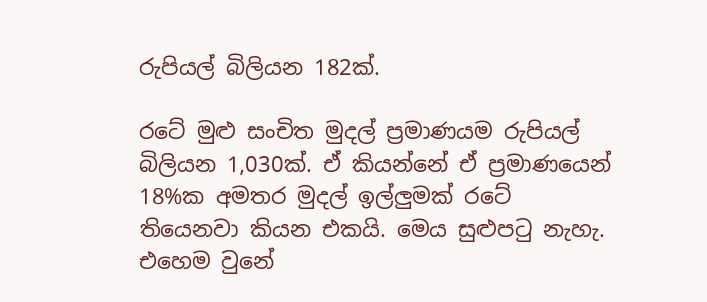රුපියල් බිලියන 182ක්.

රටේ මුළු සංචිත මුදල් ප්‍රමාණයම රුපියල් බිලියන 1,030ක්. ඒ කියන්නේ ඒ ප්‍රමාණයෙන් 18%ක අමතර මුදල් ඉල්ලුමක් රටේ තියෙනවා කියන එකයි. මෙය සුළුපටු නැහැ. එහෙම වුනේ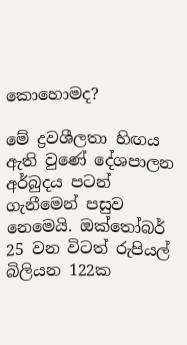කොහොමද?

මේ ද්‍රවශීලතා හිඟය ඇති වුණේ දේශපාලන අර්බුදය පටන් ගැනීමෙන් පසුව නෙමෙයි. ඔක්තෝබර් 25 වන විටත් රුපියල් බිලියන 122ක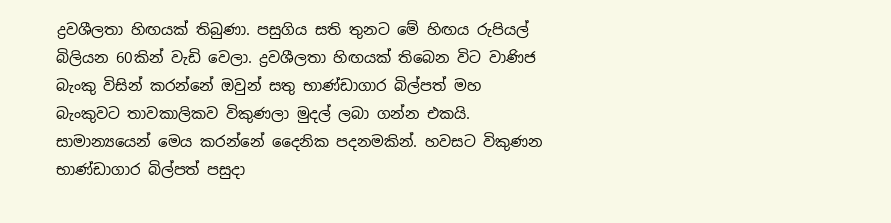ද්‍රවශීලතා හිඟයක් තිබුණා. පසුගිය සති තුනට මේ හිඟය රුපියල් බිලියන 60කින් වැඩි වෙලා. ද්‍රවශීලතා හිඟයක් තිබෙන විට වාණිජ බැංකු විසින් කරන්නේ ඔවුන් සතු භාණ්ඩාගාර බිල්පත් මහ බැංකුවට තාවකාලිකව විකුණලා මුදල් ලබා ගන්න එකයි. සාමාන්‍යයෙන් මෙය කරන්නේ දෛනික පදනමකින්. හවසට විකුණන භාණ්ඩාගාර බිල්පත් පසුදා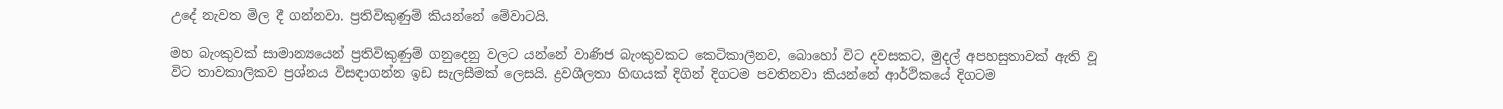උදේ නැවත මිල දී ගන්නවා. ප්‍රතිවිකුණුම් කියන්නේ මේවාටයි.

මහ බැංකුවක් සාමාන්‍යයෙන් ප්‍රතිවිකුණුම් ගනුදෙනු වලට යන්නේ වාණිජ බැංකුවකට කෙටිකාලීනව, බොහෝ විට දවසකට, මුදල් අපහසුතාවක් ඇති වූ විට තාවකාලිකව ප්‍රශ්නය විසඳාගන්න ඉඩ සැලසීමක් ලෙසයි. ද්‍රවශීලතා හිඟයක් දිගින් දිගටම පවතිනවා කියන්නේ ආර්ථිකයේ දිගටම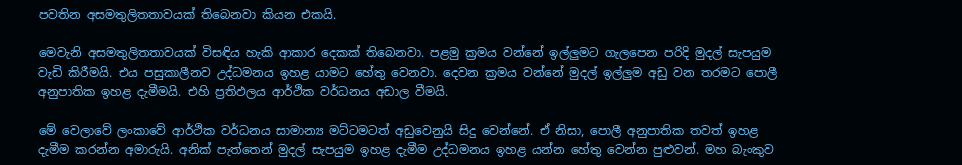පවතින අසමතුලිතතාවයක් තිබෙනවා කියන එකයි.

මෙවැනි අසමතුලිතතාවයක් විසඳිය හැකි ආකාර දෙකක් තිබෙනවා. පළමු ක්‍රමය වන්නේ ඉල්ලුමට ගැලපෙන පරිදි මුදල් සැපයුම වැඩි කිරීමයි. එය පසුකාලීනව උද්ධමනය ඉහළ යාමට හේතු වෙනවා. දෙවන ක්‍රමය වන්නේ මුදල් ඉල්ලුම අඩු වන තරමට පොලී අනුපාතික ඉහළ දැමීමයි. එහි ප්‍රතිඵලය ආර්ථික වර්ධනය අඩාල වීමයි.

මේ වෙලාවේ ලංකාවේ ආර්ථික වර්ධනය සාමාන්‍ය මට්ටමටත් අඩුවෙනුයි සිදු වෙන්නේ. ඒ නිසා, පොලී අනුපාතික තවත් ඉහළ දැමීම කරන්න අමාරුයි. අනික් පැත්තෙන් මුදල් සැපයුම ඉහළ දැමීම උද්ධමනය ඉහළ යන්න හේතු වෙන්න පුළුවන්. මහ බැංකුව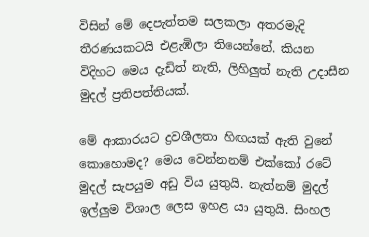විසින් මේ දෙපැත්තම සලකලා අතරමැදි තීරණයකටයි එළැඹිලා තියෙන්නේ. කියන විදිහට මෙය දැඩිත් නැති, ලිහිලුත් නැති උදාසීන මුදල් ප්‍රතිපත්තියක්.

මේ ආකාරයට ද්‍රවශීලතා හිඟයක් ඇති වුනේ කොහොමද? මෙය වෙන්නනම් එක්කෝ රටේ මුදල් සැපයුම අඩු විය යුතුයි. නැත්නම් මුදල් ඉල්ලුම විශාල ලෙස ඉහළ යා යුතුයි. සිංහල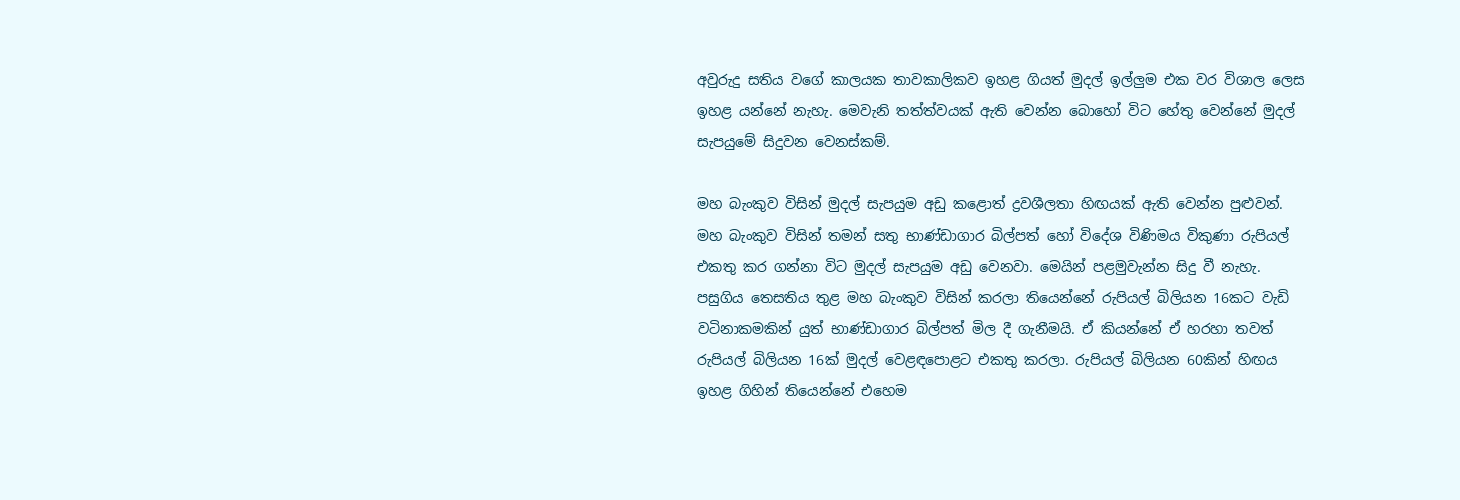අවුරුදු සතිය වගේ කාලයක තාවකාලිකව ඉහළ ගියත් මුදල් ඉල්ලුම එක වර විශාල ලෙස ඉහළ යන්නේ නැහැ. මෙවැනි තත්ත්වයක් ඇති වෙන්න බොහෝ විට හේතු වෙන්නේ මුදල් සැපයුමේ සිදුවන වෙනස්කම්.

මහ බැංකුව විසින් මුදල් සැපයුම අඩු කළොත් ද්‍රවශීලතා හිඟයක් ඇති වෙන්න පුළුවන්. මහ බැංකුව විසින් තමන් සතු භාණ්ඩාගාර බිල්පත් හෝ විදේශ විණිමය විකුණා රුපියල් එකතු කර ගන්නා විට මුදල් සැපයුම අඩු වෙනවා. මෙයින් පළමුවැන්න සිදු වී නැහැ. පසුගිය තෙසතිය තුළ මහ බැංකුව විසින් කරලා තියෙන්නේ රුපියල් බිලියන 16කට වැඩි වටිනාකමකින් යුත් භාණ්ඩාගාර බිල්පත් මිල දී ගැනීමයි. ඒ කියන්නේ ඒ හරහා තවත් රුපියල් බිලියන 16ක් මුදල් වෙළඳපොළට එකතු කරලා. රුපියල් බිලියන 60කින් හිඟය ඉහළ ගිහින් තියෙන්නේ එහෙම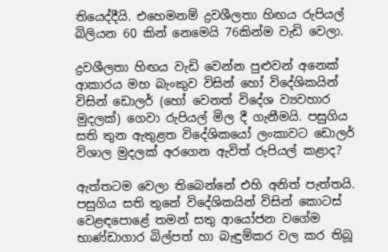තියෙද්දීයි. එහෙමනම් ද්‍රවශීලතා හිඟය රුපියල් බිලියන 60 කින් නෙමෙයි 76කින්ම වැඩි වෙලා.

ද්‍රවශීලතා හිඟය වැඩි වෙන්න පුළුවන් අනෙක් ආකාරය මහ බැංකුව විසින් හෝ විදේශිකයින් විසින් ඩොලර් (හෝ වෙනත් විදේශ ව්‍යවහාර මුදලක්) ගෙවා රුපියල් මිල දී ගැනීමයි. පසුගිය සති තුන ඇතුළත විදේශිකයෝ ලංකාවට ඩොලර් විශාල මුදලක් අරගෙන ඇවිත් රුපියල් කළාද?

ඇත්තටම වෙලා තිබෙන්නේ එහි අනිත් පැත්තයි. පසුගිය සති තුනේ විදේශිකයින් විසින් කොටස් වෙළඳපොළේ තමන් සතු ආයෝජන වගේම භාණ්ඩාගාර බිල්පත් හා බැඳුම්කර වල කර තිබූ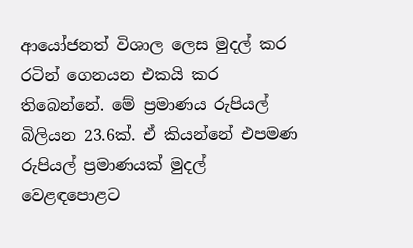ආයෝජනත් විශාල ලෙස මුදල් කර රටින් ගෙනයන එකයි කර තිබෙන්නේ. මේ ප්‍රමාණය රුපියල් බිලියන 23.6ක්. ඒ කියන්නේ එපමණ රුපියල් ප්‍රමාණයක් මුදල් වෙළඳපොළට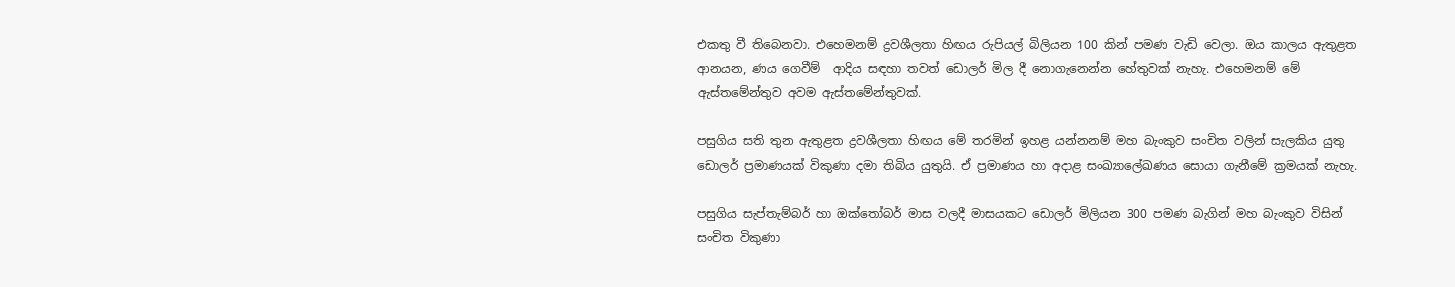එකතු වී තිබෙනවා. එහෙමනම් ද්‍රවශීලතා හිඟය රුපියල් බිලියන 100 කින් පමණ වැඩි වෙලා. ඔය කාලය ඇතුළත ආනයන, ණය ගෙවීම්  ආදිය සඳහා තවත් ඩොලර් මිල දී නොගැනෙන්න හේතුවක් නැහැ. එහෙමනම් මේ ඇස්තමේන්තුව අවම ඇස්තමේන්තුවක්.

පසුගිය සති තුන ඇතුළත ද්‍රවශීලතා හිඟය මේ තරමින් ඉහළ යන්නනම් මහ බැංකුව සංචිත වලින් සැලකිය යුතු ඩොලර් ප්‍රමාණයක් විකුණා දමා තිබිය යුතුයි. ඒ ප්‍රමාණය හා අදාළ සංඛ්‍යාලේඛණය සොයා ගැනීමේ ක්‍රමයක් නැහැ.

පසුගිය සැප්තැම්බර් හා ඔක්තෝබර් මාස වලදී මාසයකට ඩොලර් මිලියන 300 පමණ බැගින් මහ බැංකුව විසින් සංචිත විකුණා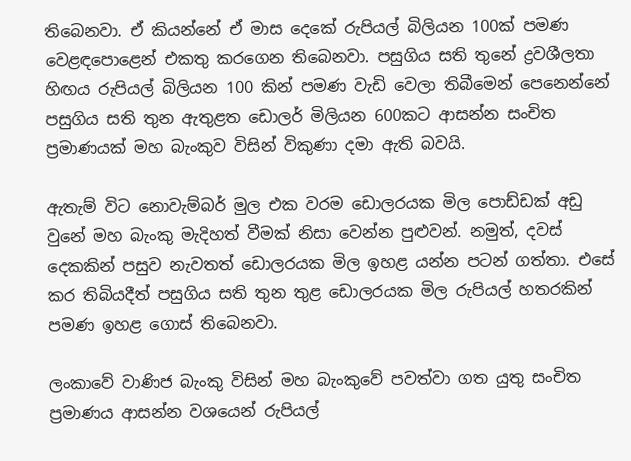තිබෙනවා. ඒ කියන්නේ ඒ මාස දෙකේ රුපියල් බිලියන 100ක් පමණ වෙළඳපොළෙන් එකතු කරගෙන තිබෙනවා. පසුගිය සති තුනේ ද්‍රවශීලතා හිඟය රුපියල් බිලියන 100 කින් පමණ වැඩි වෙලා තිබීමෙන් පෙනෙන්නේ පසුගිය සති තුන ඇතුළත ඩොලර් මිලියන 600කට ආසන්න සංචිත ප්‍රමාණයක් මහ බැංකුව විසින් විකුණා දමා ඇති බවයි.

ඇතැම් විට නොවැම්බර් මුල එක වරම ඩොලරයක මිල පොඩ්ඩක් අඩු වුනේ මහ බැංකු මැදිහත් වීමක් නිසා වෙන්න පුළුවන්. නමුත්, දවස් දෙකකින් පසුව නැවතත් ඩොලරයක මිල ඉහළ යන්න පටන් ගත්තා. එසේ කර තිබියදීත් පසුගිය සති තුන තුළ ඩොලරයක මිල රුපියල් හතරකින් පමණ ඉහළ ගොස් තිබෙනවා.

ලංකාවේ වාණිජ බැංකු විසින් මහ බැංකුවේ පවත්වා ගත යුතු සංචිත ප්‍රමාණය ආසන්න වශයෙන් රුපියල්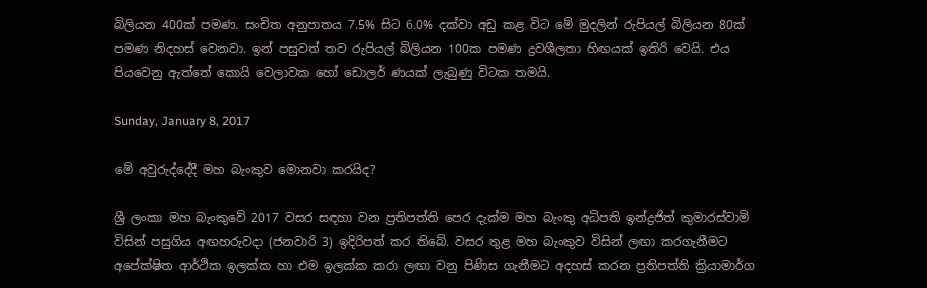බිලියන 400ක් පමණ. සංචිත අනුපාතය 7.5% සිට 6.0% දක්වා අඩු කළ විට මේ මුදලින් රුපියල් බිලියන 80ක් පමණ නිදහස් වෙනවා. ඉන් පසුවත් තව රුපියල් බිලියන 100ක පමණ ද්‍රවශීලතා හිඟයක් ඉතිරි වෙයි. එය පියවෙනු ඇත්තේ කොයි වෙලාවක හෝ ඩොලර් ණයක් ලැබුණු විටක තමයි.

Sunday, January 8, 2017

මේ අවුරුද්දේදී මහ බැංකුව මොනවා කරයිද?

ශ්‍රී ලංකා මහ බැංකුවේ 2017 වසර සඳහා වන ප්‍රතිපත්ති පෙර දැක්ම මහ බැංකු අධිපති ඉන්ද්‍රජිත් කුමාරස්වාමි විසින් පසුගිය අඟහරුවදා (ජනවාරි 3) ඉදිරිපත් කර තිබේ. වසර තුළ මහ බැංකුව විසින් ලඟා කරගැනීමට අපේක්ෂිත ආර්ථික ඉලක්ක හා එම ඉලක්ක කරා ලඟා වනු පිණිස ගැනීමට අදහස් කරන ප්‍රතිපත්ති ක්‍රියාමාර්ග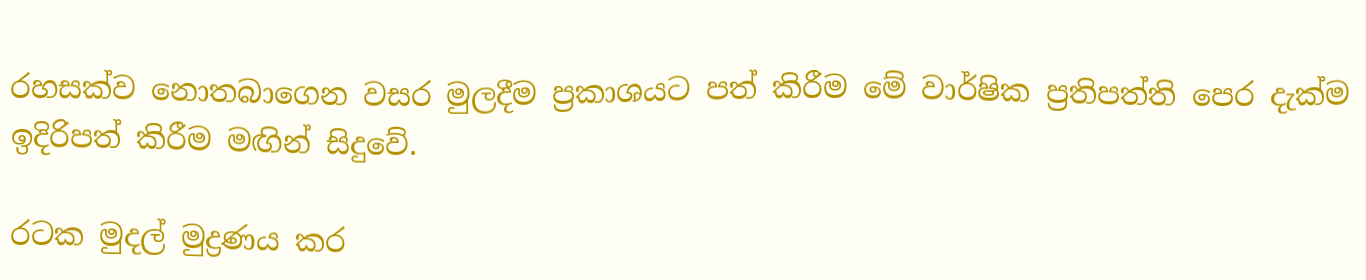රහසක්ව නොතබාගෙන වසර මුලදීම ප්‍රකාශයට පත් කිරීම මේ වාර්ෂික ප්‍රතිපත්ති පෙර දැක්ම ඉදිරිපත් කිරීම මඟින් සිදුවේ.

රටක මුදල් මුද්‍රණය කර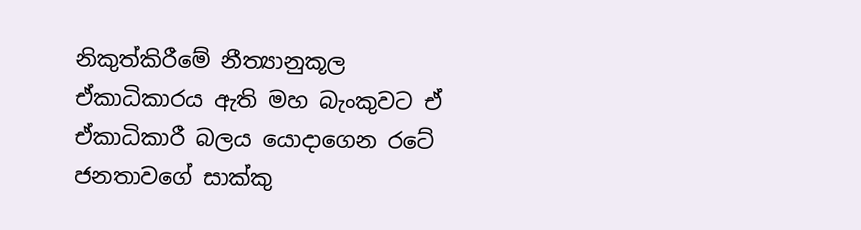නිකුත්කිරීමේ නීත්‍යානුකූල ඒකාධිකාරය ඇති මහ බැංකුවට ඒ ඒකාධිකාරී බලය යොදාගෙන රටේ ජනතාවගේ සාක්කු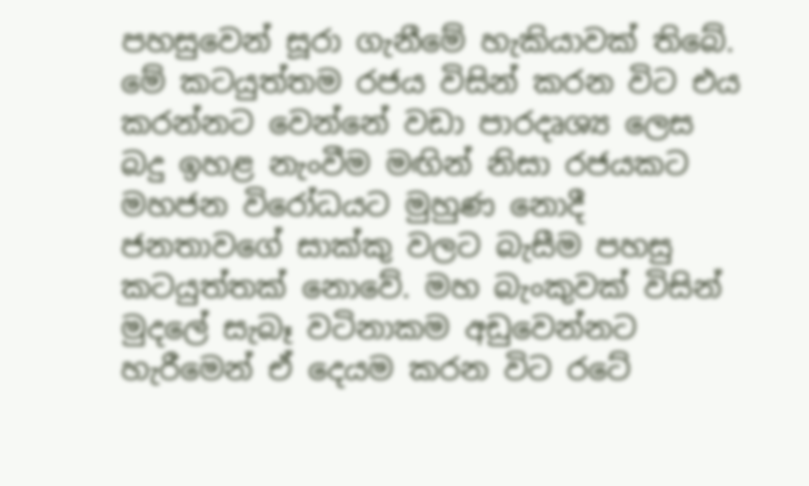පහසුවෙන් සූරා ගැනීමේ හැකියාවක් තිබේ. මේ කටයුත්තම රජය විසින් කරන විට එය කරන්නට වෙන්නේ වඩා පාරදෘශ්‍ය ලෙස බදු ඉහළ නැංවීම මඟින් නිසා රජයකට මහජන විරෝධයට මුහුණ නොදී ජනතාවගේ සාක්කු වලට බැසීම පහසු කටයුත්තක් නොවේ. මහ බැංකුවක් විසින් මුදලේ සැබෑ වටිනාකම අඩුවෙන්නට හැරීමෙන් ඒ දෙයම කරන විට රටේ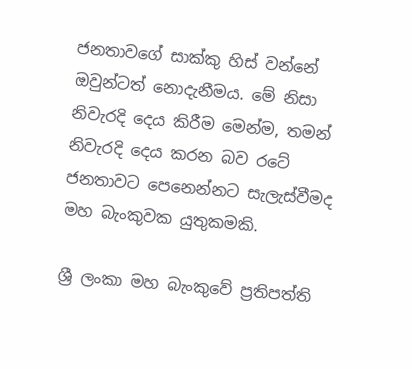ජනතාවගේ සාක්කු හිස් වන්නේ ඔවුන්ටත් නොදැනීමය. මේ නිසා නිවැරදි දෙය කිරීම මෙන්ම, තමන් නිවැරදි දෙය කරන බව රටේ ජනතාවට පෙනෙන්නට සැලැස්වීමද මහ බැංකුවක යුතුකමකි.

ශ්‍රී ලංකා මහ බැංකුවේ ප්‍රතිපත්ති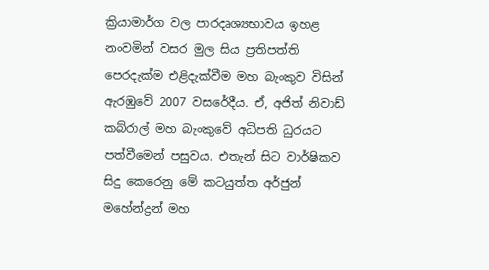ක්‍රියාමාර්ග වල පාරදෘශ්‍යභාවය ඉහළ නංවමින් වසර මුල සිය ප්‍රතිපත්ති පෙරදැක්ම එළිදැක්වීම මහ බැංකුව විසින් ඇරඹුවේ 2007 වසරේදීය. ඒ, අජිත් නිවාඩ් කබ්රාල් මහ බැංකුවේ අධිපති ධුරයට පත්වීමෙන් පසුවය. එතැන් සිට වාර්ෂිකව සිදු කෙරෙනු මේ කටයුත්ත අර්ජුන් මහේන්ද්‍රන් මහ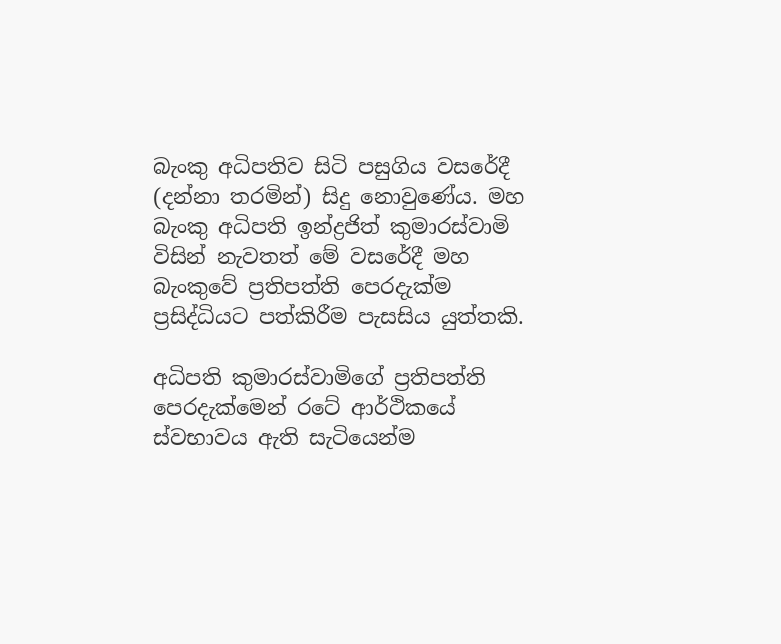බැංකු අධිපතිව සිටි පසුගිය වසරේදී (දන්නා තරමින්) සිදු නොවුණේය. මහ බැංකු අධිපති ඉන්ද්‍රජිත් කුමාරස්වාමි විසින් නැවතත් මේ වසරේදී මහ බැංකුවේ ප්‍රතිපත්ති පෙරදැක්ම ප්‍රසිද්ධියට පත්කිරීම පැසසිය යුත්තකි.

අධිපති කුමාරස්වාමිගේ ප්‍රතිපත්ති පෙරදැක්මෙන් රටේ ආර්ථිකයේ ස්වභාවය ඇති සැටියෙන්ම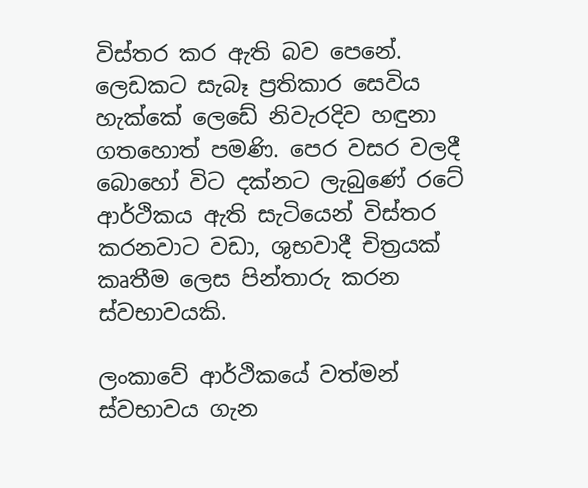විස්තර කර ඇති බව පෙනේ. ලෙඩකට සැබෑ ප්‍රතිකාර සෙවිය හැක්කේ ලෙඩේ නිවැරදිව හඳුනා ගතහොත් පමණි. පෙර වසර වලදී බොහෝ විට දක්නට ලැබුණේ රටේ ආර්ථිකය ඇති සැටියෙන් විස්තර කරනවාට වඩා, ශුභවාදී චිත්‍රයක් කෘතීම ලෙස පින්තාරු කරන ස්වභාවයකි.

ලංකාවේ ආර්ථිකයේ වත්මන් ස්වභාවය ගැන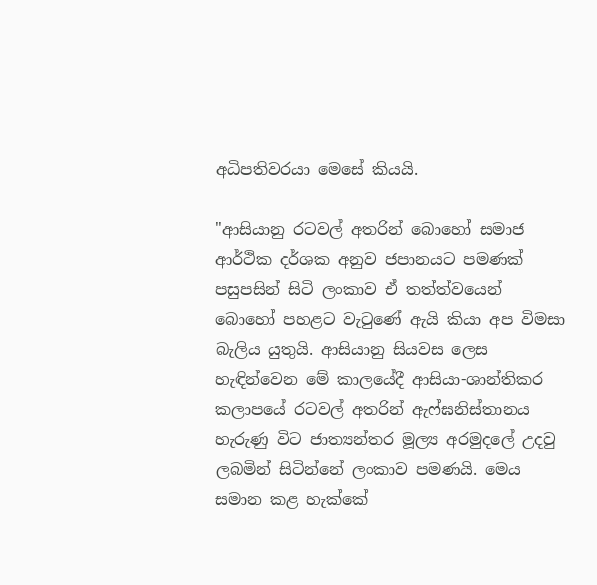අධිපතිවරයා මෙසේ කියයි.

"ආසියානු රටවල් අතරින් බොහෝ සමාජ ආර්ථික දර්ශක අනුව ජපානයට පමණක් පසුපසින් සිටි ලංකාව ඒ තත්ත්වයෙන් බොහෝ පහළට වැටුණේ ඇයි කියා අප විමසා බැලිය යුතුයි. ආසියානු සියවස ලෙස හැඳින්වෙන මේ කාලයේදී ආසියා-ශාන්තිකර කලාපයේ රටවල් අතරින් ඇෆ්ඝනිස්තානය හැරුණු විට ජාත්‍යන්තර මූල්‍ය අරමුදලේ උදවු ලබමින් සිටින්නේ ලංකාව පමණයි. මෙය සමාන කළ හැක්කේ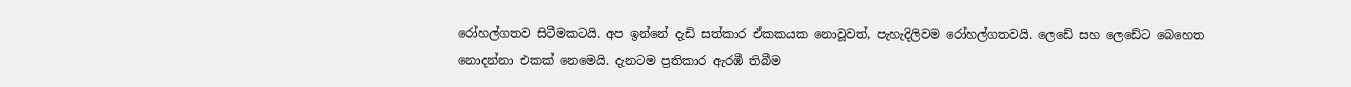රෝහල්ගතව සිටීමකටයි. අප ඉන්නේ දැඩි සත්කාර ඒකකයක නොවූවත්, පැහැදිලිවම රෝහල්ගතවයි. ලෙඩේ සහ ලෙඩේට බෙහෙත නොදන්නා එකක් නෙමෙයි. දැනටම ප්‍රතිකාර ඇරඹී තිබීම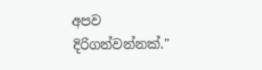අපව දිරිගන්වන්නක්."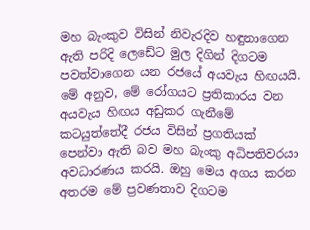මහ බැංකුව විසින් නිවැරදිව හඳුනාගෙන ඇති පරිදි ලෙඩේට මුල දිගින් දිගටම පවත්වාගෙන යන රජයේ අයවැය හිඟයයි. මේ අනුව, මේ රෝගයට ප්‍රතිකාරය වන අයවැය හිඟය අඩුකර ගැනීමේ කටයුත්තේදී රජය විසින් ප්‍රගතියක් පෙන්වා ඇති බව මහ බැංකු අධිපතිවරයා අවධාරණය කරයි. ඔහු මෙය අගය කරන අතරම මේ ප්‍රවණතාව දිගටම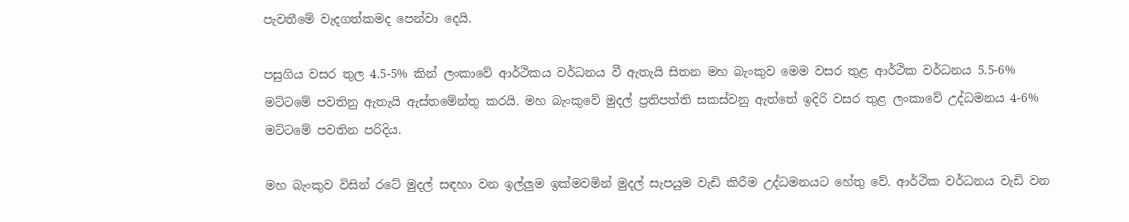පැවතීමේ වැදගත්කමද පෙන්වා දෙයි.

පසුගිය වසර තුල 4.5-5% කින් ලංකාවේ ආර්ථිකය වර්ධනය වී ඇතැයි සිතන මහ බැංකුව මෙම වසර තුළ ආර්ථික වර්ධනය 5.5-6% මට්ටමේ පවතිනු ඇතැයි ඇස්තමේන්තු කරයි. මහ බැංකුවේ මුදල් ප්‍රතිපත්ති සකස්වනු ඇත්තේ ඉදිරි වසර තුළ ලංකාවේ උද්ධමනය 4-6% මට්ටමේ පවතින පරිදිය.

මහ බැංකුව විසින් රටේ මුදල් සඳහා වන ඉල්ලුම ඉක්මවමින් මුදල් සැපයුම වැඩි කිරීම උද්ධමනයට හේතු වේ. ආර්ථික වර්ධනය වැඩි වන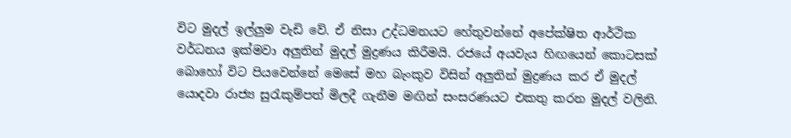විට මුදල් ඉල්ලුම වැඩි වේ. ඒ නිසා උද්ධමනයට හේතුවන්නේ අපේක්ෂිත ආර්ථික වර්ධනය ඉක්මවා අලුතින් මුදල් මුද්‍රණය කිරීමයි. රජයේ අයවැය හිඟයෙන් කොටසක් බොහෝ විට පියවෙන්නේ මෙසේ මහ බැංකුව විසින් අලුතින් මුද්‍රණය කර ඒ මුදල් යොදවා රාජ්‍ය සුරැකුම්පත් මිලදී ගැනීම මඟින් සංසරණයට එකතු කරන මුදල් වලිනි.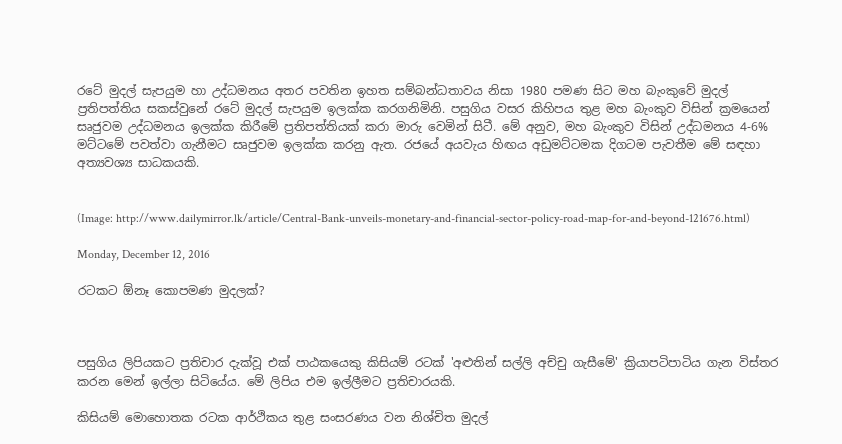රටේ මුදල් සැපයුම හා උද්ධමනය අතර පවතින ඉහත සම්බන්ධතාවය නිසා 1980 පමණ සිට මහ බැංකුවේ මුදල් ප්‍රතිපත්තිය සකස්වුනේ රටේ මුදල් සැපයුම ඉලක්ක කරගනිමිනි. පසුගිය වසර කිහිපය තුළ මහ බැංකුව විසින් ක්‍රමයෙන් සෘජුවම උද්ධමනය ඉලක්ක කිරීමේ ප්‍රතිපත්තියක් කරා මාරු වෙමින් සිටී. මේ අනුව, මහ බැංකුව විසින් උද්ධමනය 4-6% මට්ටමේ පවත්වා ගැනීමට සෘජුවම ඉලක්ක කරනු ඇත. රජයේ අයවැය හිඟය අඩුමට්ටමක දිගටම පැවතීම මේ සඳහා අත්‍යවශ්‍ය සාධකයකි.


(Image: http://www.dailymirror.lk/article/Central-Bank-unveils-monetary-and-financial-sector-policy-road-map-for-and-beyond-121676.html)

Monday, December 12, 2016

රටකට ඕනෑ කොපමණ මුදලක්?



පසුගිය ලිපියකට ප්‍රතිචාර දැක්වූ එක් පාඨකයෙකු කිසියම් රටක් 'අළුතින් සල්ලි අච්චු ගැසීමේ' ක්‍රියාපටිපාටිය ගැන විස්තර කරන මෙන් ඉල්ලා සිටියේය. මේ ලිපිය එම ඉල්ලීමට ප්‍රතිචාරයකි.

කිසියම් මොහොතක රටක ආර්ථිකය තුළ සංසරණය වන නිශ්චිත මුදල්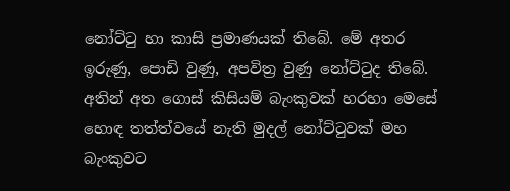නෝට්ටු හා කාසි ප්‍රමාණයක් තිබේ. මේ අතර ඉරුණු, පොඩි වුණු, අපවිත්‍ර වුණු නෝට්ටුද තිබේ. අතින් අත ගොස් කිසියම් බැංකුවක් හරහා මෙසේ හොඳ තත්ත්වයේ නැති මුදල් නෝට්ටුවක් මහ බැංකුවට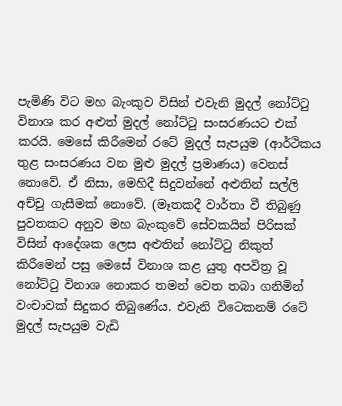පැමිණි විට මහ බැංකුව විසින් එවැනි මුදල් නෝට්ටු විනාශ කර අළුත් මුදල් නෝට්ටු සංසරණයට එක් කරයි. මෙසේ කිරීමෙන් රටේ මුදල් සැපයුම (ආර්ථිකය තුළ සංසරණය වන මුළු මුදල් ප්‍රමාණය) වෙනස් නොවේ. ඒ නිසා, මෙහිදී සිදුවන්නේ අළුතින් සල්ලි අච්චු ගැසීමක් නොවේ. (මෑතකදී වාර්තා වී තිබුණු පුවතකට අනුව මහ බැංකුවේ සේවකයින් පිරිසක් විසින් ආදේශක ලෙස අළුතින් නෝට්ටු නිකුත් කිරීමෙන් පසු මෙසේ විනාශ කළ යුතු අපවිත්‍ර වූ නෝට්ටු විනාශ නොකර තමන් වෙත තබා ගනිමින් වංචාවක් සිදුකර තිබුණේය. එවැනි විටෙකනම් රටේ මුදල් සැපයුම වැඩි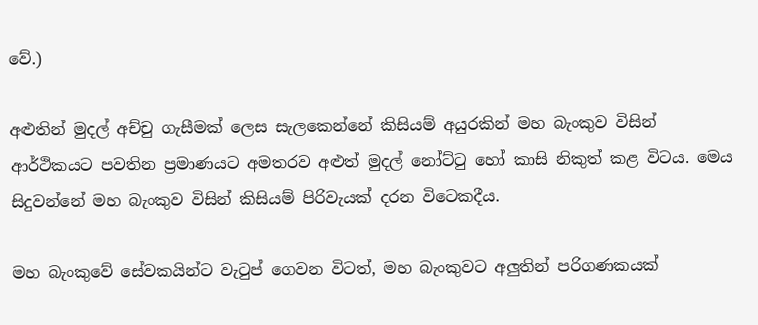වේ.)

අළුතින් මුදල් අච්චු ගැසීමක් ලෙස සැලකෙන්නේ කිසියම් අයුරකින් මහ බැංකුව විසින් ආර්ථිකයට පවතින ප්‍රමාණයට අමතරව අළුත් මුදල් නෝට්ටු හෝ කාසි නිකුත් කළ විටය. මෙය සිදුවන්නේ මහ බැංකුව විසින් කිසියම් පිරිවැයක් දරන විටෙකදීය.

මහ බැංකුවේ සේවකයින්ට වැටුප් ගෙවන විටත්, මහ බැංකුවට අලුතින් පරිගණකයක්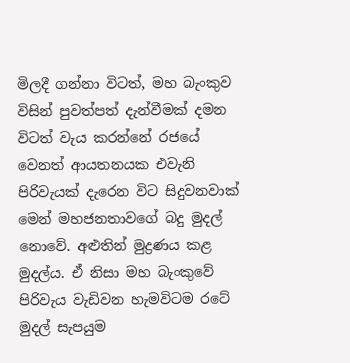මිලදී ගන්නා විටත්, මහ බැංකුව විසින් පුවත්පත් දැන්වීමක් දමන විටත් වැය කරන්නේ රජයේ වෙනත් ආයතනයක එවැනි පිරිවැයක් දැරෙන විට සිදුවනවාක් මෙන් මහජනතාවගේ බදු මුදල් නොවේ. අළුතින් මුද්‍රණය කළ මුදල්ය. ඒ නිසා මහ බැංකුවේ පිරිවැය වැඩිවන හැමවිටම රටේ මුදල් සැපයුම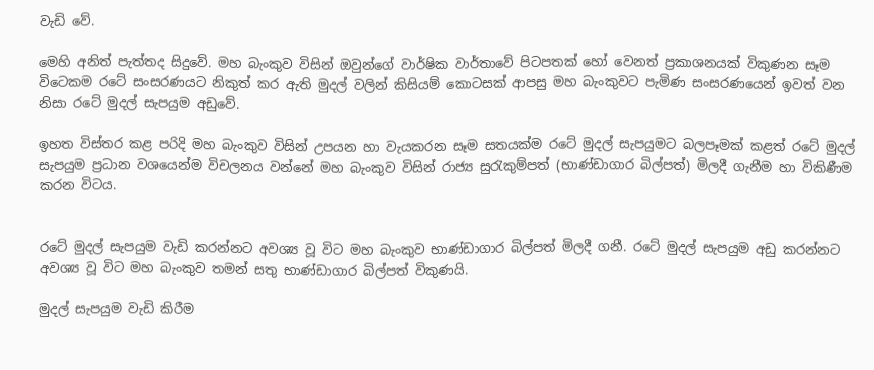වැඩි වේ.

මෙහි අනිත් පැත්තද සිදුවේ. මහ බැංකුව විසින් ඔවුන්ගේ වාර්ෂික වාර්තාවේ පිටපතක් හෝ වෙනත් ප්‍රකාශනයක් විකුණන සෑම විටෙකම රටේ සංසරණයට නිකුත් කර ඇති මුදල් වලින් කිසියම් කොටසක් ආපසු මහ බැංකුවට පැමිණ සංසරණයෙන් ඉවත් වන නිසා රටේ මුදල් සැපයුම අඩුවේ.

ඉහත විස්තර කළ පරිදි මහ බැංකුව විසින් උපයන හා වැයකරන සෑම සතයක්ම රටේ මුදල් සැපයුමට බලපෑමක් කළත් රටේ මුදල් සැපයුම ප්‍රධාන වශයෙන්ම විචලනය වන්නේ මහ බැංකුව විසින් රාජ්‍ය සුරැකුම්පත් (භාණ්ඩාගාර බිල්පත්) මිලදී ගැනීම හා විකිණීම කරන විටය.


රටේ මුදල් සැපයුම වැඩි කරන්නට අවශ්‍ය වූ විට මහ බැංකුව භාණ්ඩාගාර බිල්පත් මිලදී ගනී. රටේ මුදල් සැපයුම අඩු කරන්නට අවශ්‍ය වූ විට මහ බැංකුව තමන් සතු භාණ්ඩාගාර බිල්පත් විකුණයි.

මුදල් සැපයුම වැඩි කිරීම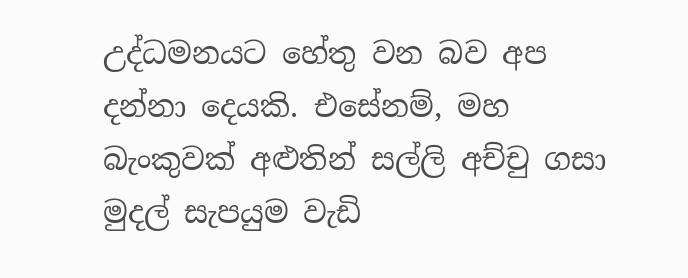උද්ධමනයට හේතු වන බව අප දන්නා දෙයකි. එසේනම්, මහ බැංකුවක් අළුතින් සල්ලි අච්චු ගසා මුදල් සැපයුම වැඩි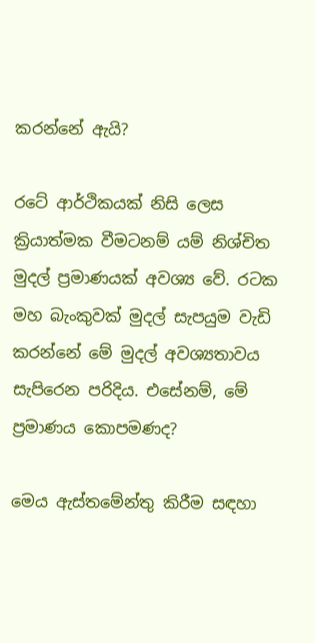කරන්නේ ඇයි?

රටේ ආර්ථිකයක් නිසි ලෙස ක්‍රියාත්මක වීමටනම් යම් නිශ්චිත මුදල් ප්‍රමාණයක් අවශ්‍ය වේ. රටක මහ බැංකුවක් මුදල් සැපයුම වැඩි කරන්නේ මේ මුදල් අවශ්‍යතාවය සැපිරෙන පරිදිය. එසේනම්, මේ ප්‍රමාණය කොපමණද?

මෙය ඇස්තමේන්තු කිරීම සඳහා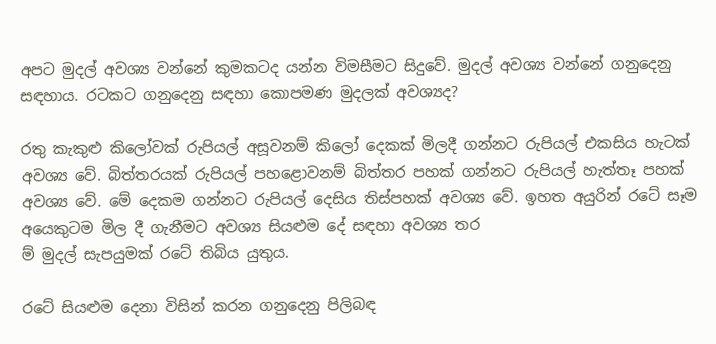අපට මුදල් අවශ්‍ය වන්නේ කුමකටද යන්න විමසීමට සිදුවේ. මුදල් අවශ්‍ය වන්නේ ගනුදෙනු සඳහාය. රටකට ගනුදෙනු සඳහා කොපමණ මුදලක් අවශ්‍යද?

රතු කැකුළු කිලෝවක් රුපියල් අසූවනම් කිලෝ දෙකක් මිලදී ගන්නට රුපියල් එකසිය හැටක් අවශ්‍ය වේ. බිත්තරයක් රුපියල් පහළොවනම් බිත්තර පහක් ගන්නට රුපියල් හැත්තෑ පහක් අවශ්‍ය වේ. මේ දෙකම ගන්නට රුපියල් දෙසිය තිස්පහක් අවශ්‍ය වේ. ඉහත අයුරින් රටේ සෑම අයෙකුටම මිල දී ගැනීමට අවශ්‍ය සියළුම දේ සඳහා අවශ්‍ය තර
ම් මුදල් සැපයුමක් රටේ තිබිය යුතුය.

රටේ සියළුම දෙනා විසින් කරන ගනුදෙනු පිලිබඳ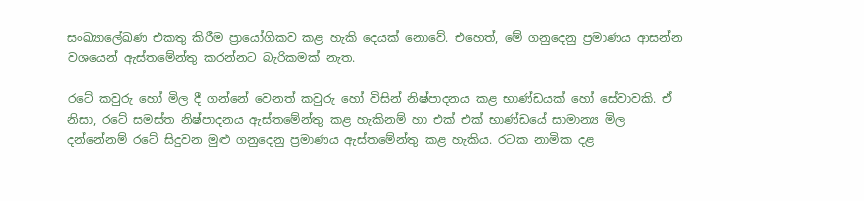සංඛ්‍යාලේඛණ එකතු කිරීම ප්‍රායෝගිකව කළ හැකි දෙයක් නොවේ. එහෙත්, මේ ගනුදෙනු ප්‍රමාණය ආසන්න වශයෙන් ඇස්තමේන්තු කරන්නට බැරිකමක් නැත.

රටේ කවුරු හෝ මිල දී ගන්නේ වෙනත් කවුරු හෝ විසින් නිෂ්පාදනය කළ භාණ්ඩයක් හෝ සේවාවකි. ඒ නිසා, රටේ සමස්ත නිෂ්පාදනය ඇස්තමේන්තු කළ හැකිනම් හා එක් එක් භාණ්ඩයේ සාමාන්‍ය මිල දන්නේනම් රටේ සිදුවන මුළු ගනුදෙනු ප්‍රමාණය ඇස්තමේන්තු කළ හැකිය. රටක නාමික දළ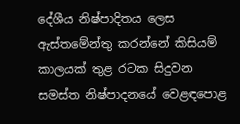දේශීය නිෂ්පාදිතය ලෙස ඇස්තමේන්තු කරන්නේ කිසියම් කාලයක් තුළ රටක සිදුවන සමස්ත නිෂ්පාදනයේ වෙළඳපොළ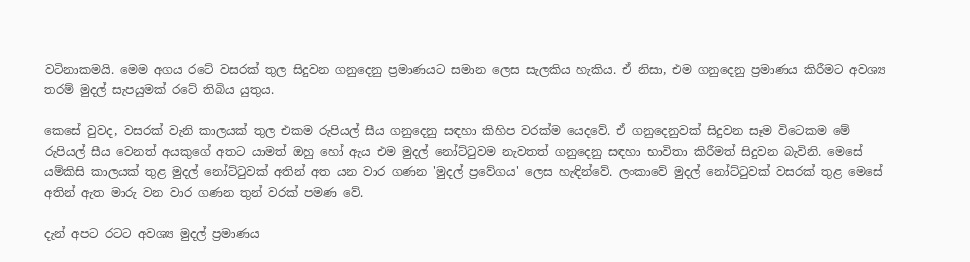වටිනාකමයි. මෙම අගය රටේ වසරක් තුල සිදුවන ගනුදෙනු ප්‍රමාණයට සමාන ලෙස සැලකිය හැකිය. ඒ නිසා, එම ගනුදෙනු ප්‍රමාණය කිරීමට අවශ්‍ය තරම් මුදල් සැපයුමක් රටේ තිබිය යුතුය.

කෙසේ වුවද, වසරක් වැනි කාලයක් තුල එකම රුපියල් සීය ගනුදෙනු සඳහා කිහිප වරක්ම යෙදවේ. ඒ ගනුදෙනුවක් සිදුවන සෑම විටෙකම මේ රුපියල් සීය වෙනත් අයකුගේ අතට යාමත් ඔහු හෝ ඇය එම මුදල් නෝට්ටුවම නැවතත් ගනුදෙනු සඳහා භාවිතා කිරීමත් සිදුවන බැවිනි. මෙසේ යම්කිසි කාලයක් තුළ මුදල් නෝට්ටුවක් අතින් අත යන වාර ගණන 'මුදල් ප්‍රවේගය' ලෙස හැඳින්වේ. ලංකාවේ මුදල් නෝට්ටුවක් වසරක් තුළ මෙසේ අතින් ඇත මාරු වන වාර ගණන තුන් වරක් පමණ වේ.

දැන් අපට රටට අවශ්‍ය මුදල් ප්‍රමාණය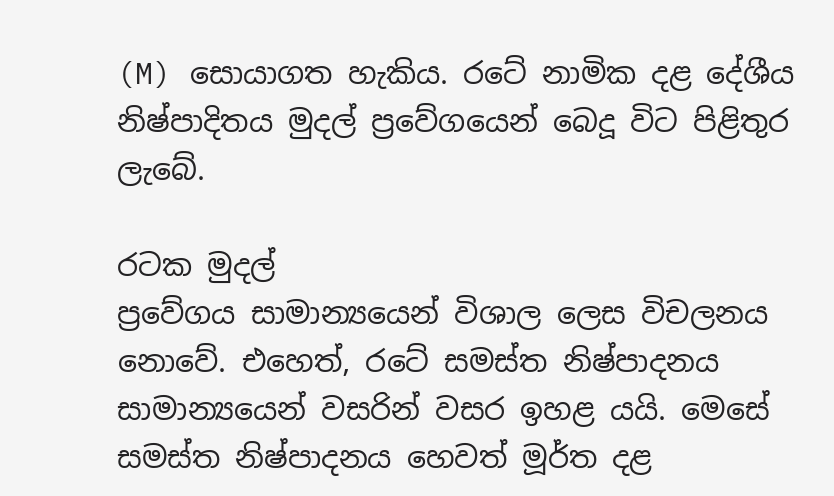(M) සොයාගත හැකිය. රටේ නාමික දළ දේශීය නිෂ්පාදිතය මුදල් ප්‍රවේගයෙන් බෙදූ විට පිළිතුර ලැබේ.

රටක මුදල්
ප්‍රවේගය සාමාන්‍යයෙන් විශාල ලෙස විචලනය නොවේ. එහෙත්, රටේ සමස්ත නිෂ්පාදනය සාමාන්‍යයෙන් වසරින් වසර ඉහළ යයි. මෙසේ සමස්ත නිෂ්පාදනය හෙවත් මූර්ත දළ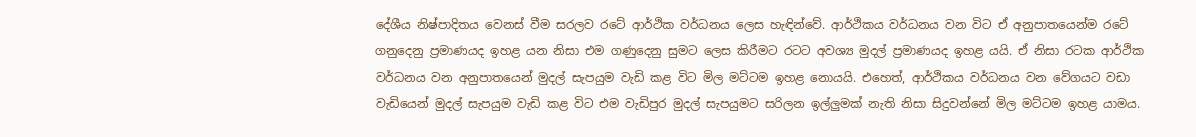දේශීය නිෂ්පාදිතය වෙනස් වීම සරලව රටේ ආර්ථික වර්ධනය ලෙස හැඳින්වේ. ආර්ථිකය වර්ධනය වන විට ඒ අනුපාතයෙන්ම රටේ ගනුදෙනු ප්‍රමාණයද ඉහළ යන නිසා එම ගණුදෙනු සුමට ලෙස කිරීමට රටට අවශ්‍ය මුදල් ප්‍රමාණයද ඉහළ යයි. ඒ නිසා රටක ආර්ථික වර්ධනය වන අනුපාතයෙන් මුදල් සැපයුම වැඩි කළ විට මිල මට්ටම ඉහළ නොයයි. එහෙත්, ආර්ථිකය වර්ධනය වන වේගයට වඩා වැඩියෙන් මුදල් සැපයුම වැඩි කළ විට එම වැඩිපුර මුදල් සැපයුමට සරිලන ඉල්ලුමක් නැති නිසා සිදුවන්නේ මිල මට්ටම ඉහළ යාමය.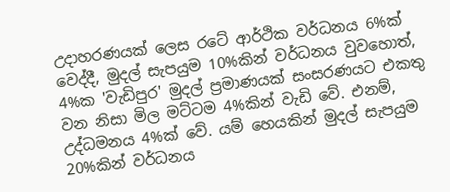උදාහරණයක් ලෙස රටේ ආර්ථික වර්ධනය 6%ක් වෙද්දී, මුදල් සැපයුම 10%කින් වර්ධනය වුවහොත්, 4%ක 'වැඩිපුර' මුදල් ප්‍රමාණයක් සංසරණයට එකතු වන නිසා මිල මට්ටම 4%කින් වැඩි වේ. එනම්, උද්ධමනය 4%ක් වේ. යම් හෙයකින් මුදල් සැපයුම 20%කින් වර්ධනය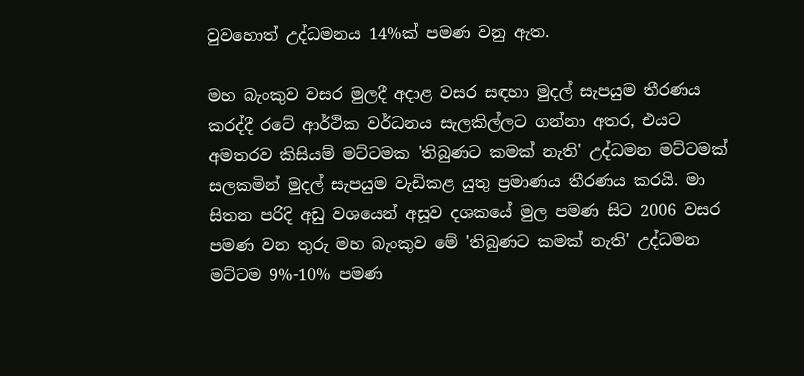වුවහොත් උද්ධමනය 14%ක් පමණ වනු ඇත.

මහ බැංකුව වසර මුලදී අදාළ වසර සඳහා මුදල් සැපයුම තීරණය කරද්දී රටේ ආර්ථික වර්ධනය සැලකිල්ලට ගන්නා අතර, එයට අමතරව කිසියම් මට්ටමක 'තිබුණට කමක් නැති' උද්ධමන මට්ටමක් සලකමින් මුදල් සැපයුම වැඩිකළ යුතු ප්‍රමාණය තීරණය කරයි. මා සිතන පරිදි අඩු වශයෙන් අසූව දශකයේ මුල පමණ සිට 2006 වසර පමණ වන තුරු මහ බැංකුව මේ 'තිබුණට කමක් නැති' උද්ධමන මට්ටම 9%-10% පමණ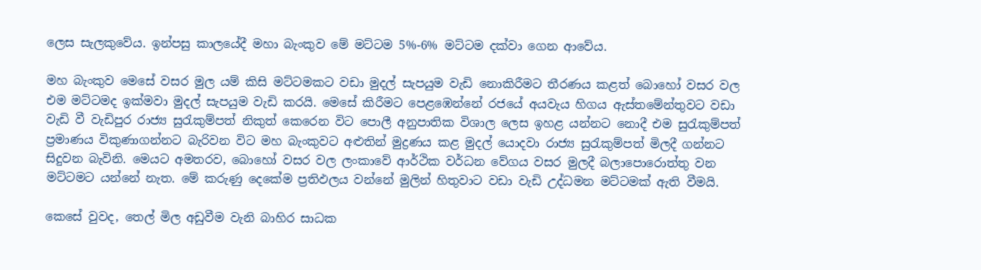ලෙස සැලකුවේය. ඉන්පසු කාලයේදී මහා බැංකුව මේ මට්ටම 5%-6% මට්ටම දක්වා ගෙන ආවේය.

මහ බැංකුව මෙසේ වසර මුල යම් කිසි මට්ටමකට වඩා මුදල් සැපයුම වැඩි නොකිරීමට තීරණය කළත් බොහෝ වසර වල එම මට්ටමද ඉක්මවා මුදල් සැපයුම වැඩි කරයි. මෙසේ කිරීමට පෙළඹෙන්නේ රජයේ අයවැය හිගය ඇස්තමේන්තුවට වඩා වැඩි වී වැඩිපුර රාජ්‍ය සුරැකුම්පත් නිකුත් කෙරෙන විට පොලී අනුපාතික විශාල ලෙස ඉහළ යන්නට නොදී එම සුරැකුම්පත් ප්‍රමාණය විකුණාගන්නට බැරිවන විට මහ බැංකුවට අළුතින් මුද්‍රණය කළ මුදල් යොදවා රාජ්‍ය සුරැකුම්පත් මිලදී ගන්නට සිදුවන බැවිනි. මෙයට අමතරව, බොහෝ වසර වල ලංකාවේ ආර්ථික වර්ධන වේගය වසර මුලදී බලාපොරොත්තු වන මට්ටමට යන්නේ නැත. මේ කරුණු දෙකේම ප්‍රතිඵලය වන්නේ මුලින් හිතුවාට වඩා වැඩි උද්ධමන මට්ටමක් ඇති වීමයි.

කෙසේ වුවද, තෙල් මිල අඩුවීම වැනි බාහිර සාධක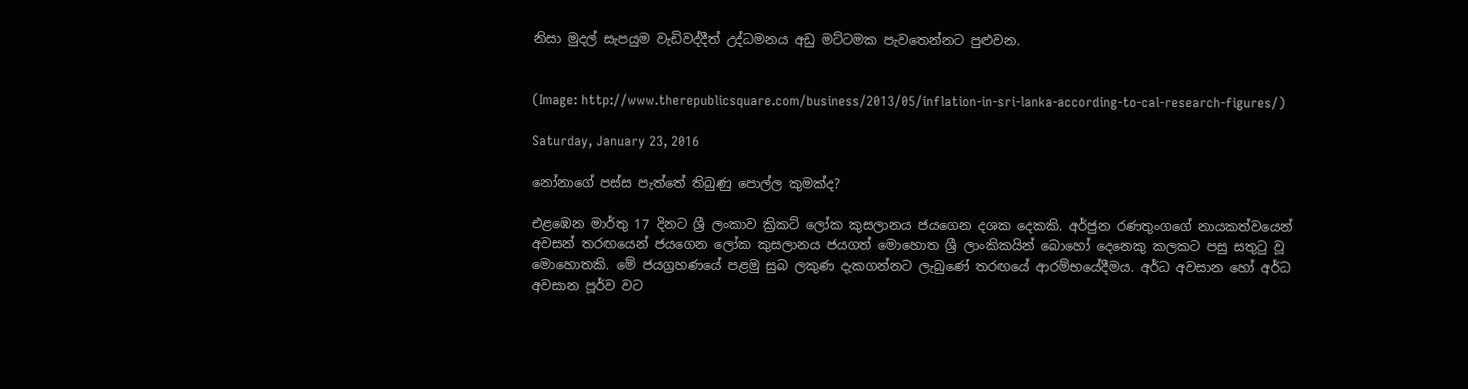නිසා මුදල් සැපයුම වැඩිවද්දීත් උද්ධමනය අඩු මට්ටමක පැවතෙන්නට පුළුවන.


(Image: http://www.therepublicsquare.com/business/2013/05/inflation-in-sri-lanka-according-to-cal-research-figures/)

Saturday, January 23, 2016

නෝනාගේ පස්ස පැත්තේ තිබුණු පොල්ල කුමක්ද?

එළඹෙන මාර්තු 17 දිනට ශ්‍රී ලංකාව ක්‍රිකට් ලෝක කුසලානය ජයගෙන දශක දෙකකි. අර්ජුන රණතුංගගේ නායකත්වයෙන් අවසන් තරඟයෙන් ජයගෙන ලෝක කුසලානය ජයගත් මොහොත ශ්‍රී ලාංකිකයින් බොහෝ දෙනෙකු කලකට පසු සතුටු වූ මොහොතකි. මේ ජයග්‍රහණයේ පළමු සුබ ලකුණ දැකගන්නට ලැබුණේ තරඟයේ ආරම්භයේදීමය. අර්ධ අවසාන හෝ අර්ධ අවසාන පූර්ව වට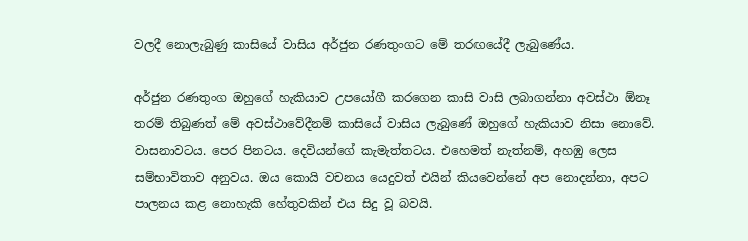වලදී නොලැබුණු කාසියේ වාසිය අර්ජුන රණතුංගට මේ තරඟයේදී ලැබුණේය.

අර්ජුන රණතුංග ඔහුගේ හැකියාව උපයෝගී කරගෙන කාසි වාසි ලබාගන්නා අවස්ථා ඕනෑ තරම් තිබුණත් මේ අවස්ථාවේදීනම් කාසියේ වාසිය ලැබුණේ ඔහුගේ හැකියාව නිසා නොවේ. වාසනාවටය. පෙර පිනටය. දෙවියන්ගේ කැමැත්තටය. එහෙමත් නැත්නම්, අහඹු ලෙස සම්භාවිතාව අනුවය. ඔය කොයි වචනය යෙදුවත් එයින් කියවෙන්නේ අප නොදන්නා, අපට පාලනය කළ නොහැකි හේතුවකින් එය සිදු වූ බවයි.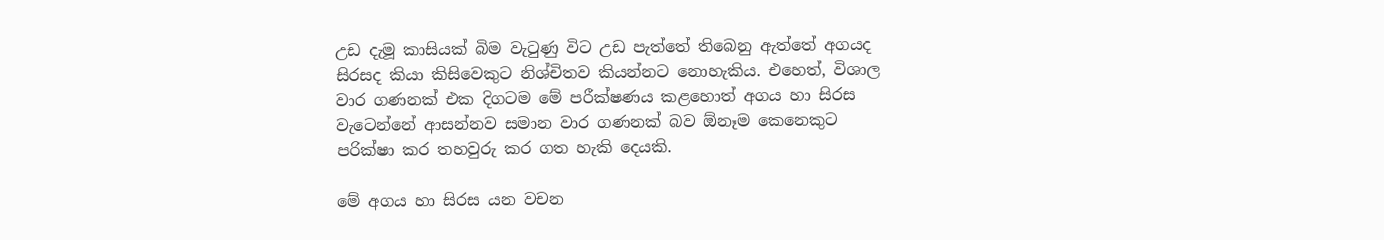උඩ දැමූ කාසියක් බිම වැටුණු විට උඩ පැත්තේ තිබෙනු ඇත්තේ අගයද සිරසද කියා කිසිවෙකුට නිශ්චිතව කියන්නට නොහැකිය. එහෙත්, විශාල වාර ගණනක් එක දිගටම මේ පරීක්ෂණය කළහොත් අගය හා සිරස වැටෙන්නේ ආසන්නව සමාන වාර ගණනක් බව ඕනෑම කෙනෙකුට පරික්ෂා කර තහවුරු කර ගත හැකි දෙයකි.

මේ අගය හා සිරස යන වචන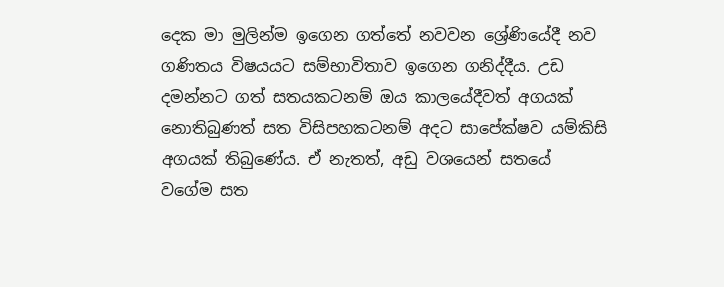දෙක මා මුලින්ම ඉගෙන ගත්තේ නවවන ශ්‍රේණියේදී නව ගණිතය විෂයයට සම්භාවිතාව ඉගෙන ගනිද්දීය. උඩ දමන්නට ගත් සතයකටනම් ඔය කාලයේදීවත් අගයක් නොතිබුණත් සත විසිපහකටනම් අදට සාපේක්ෂව යම්කිසි අගයක් තිබුණේය. ඒ නැතත්, අඩු වශයෙන් සතයේ වගේම සත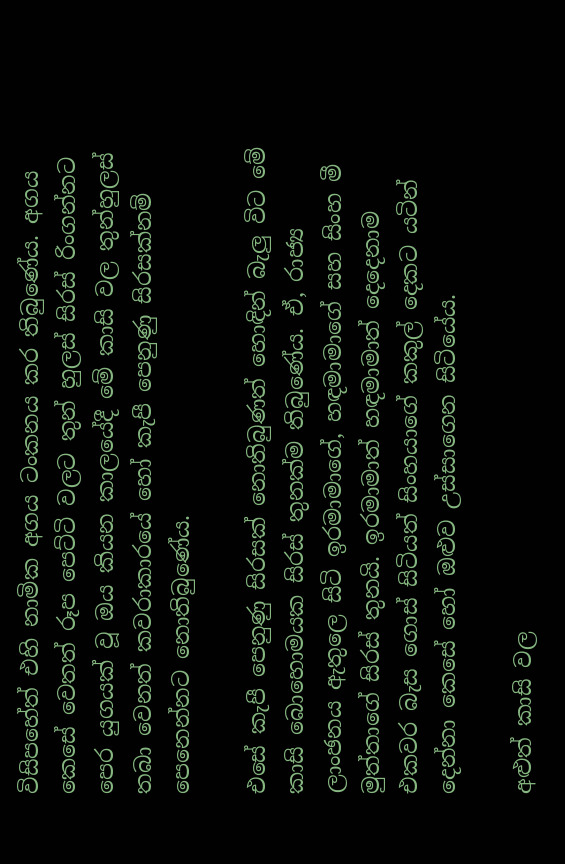විසිපහේත් එහි නාමික අගය ටංකනය කර තිබුණේය. අගය කෙසේ වෙතත් රූප පෙට්ටි වලට තුන් හුලස් සිරස් රිංගන්නට පෙර යුගයක් වූ ඔය කියන කාලයේදී මේ කාසි වල තුන්හුලස් තබා වෙනත් කවරාකාරයේ හෝ කැපී පෙනුණු සිරසක්නම් පෙනෙන්නට නොතිබුණේය.

එසේ කැපී පෙනුණු සිරසක් නොතිබුණත් හොඳින් බැලු විට මේ කාසි බොහොමයක සිරස් තුනක්ම තිබුණේය. ඒ, රාජ්‍ය ලාංඡනය ඇතුලෙ සිටි ඉරමාමාගේ, හඳමාමාගේ සහ සිංහ මී මුත්තාගේ සිරස් තුනයි. ඉරමාමාත් හඳමාමාත් දෙදෙනාම එකවර බැස ගොස් සිටියත් සිංහයාගේ කකුල් දෙකට යටින් දෙන්නා කෙසේ හෝ ඔළුව උස්සාගෙන සිටියේය.

අළුත් කාසි වල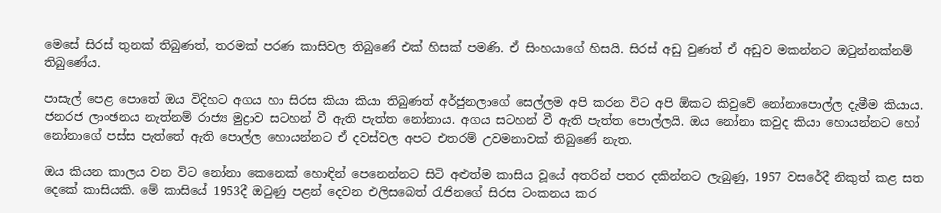මෙසේ සිරස් තුනක් තිබුණත්, තරමක් පරණ කාසිවල තිබුණේ එක් හිසක් පමණි. ඒ සිංහයාගේ හිසයි. සිරස් අඩු වුණත් ඒ අඩුව මකන්නට ඔටුන්නක්නම් තිබුණේය.

පාසැල් පෙළ පොතේ ඔය විදිහට අගය හා සිරස කියා කියා තිබුණත් අර්ජුනලාගේ සෙල්ලම අපි කරන විට අපි ඕකට කිවුවේ නෝනාපොල්ල දැමීම කියාය. ජනරජ ලාංඡනය නැත්නම් රාජ්‍ය මුද්‍රාව සටහන් වී ඇති පැත්ත නෝනාය. අගය සටහන් වී ඇති පැත්ත පොල්ලයි. ඔය නෝනා කවුද කියා හොයන්නට හෝ නෝනාගේ පස්ස පැත්තේ ඇති පොල්ල හොයන්නට ඒ දවස්වල අපට එතරම් උවමනාවක් තිබුණේ නැත.

ඔය කියන කාලය වන විට නෝනා කෙනෙක් හොඳින් පෙනෙන්නට සිටි අළුත්ම කාසිය වූයේ අතරින් පතර දකින්නට ලැබුණු, 1957 වසරේදී නිකුත් කළ සත දෙකේ කාසියකි. මේ කාසියේ 1953දී ඔටුණු පළන් දෙවන එලිසබෙත් රැජිනගේ සිරස ටංකනය කර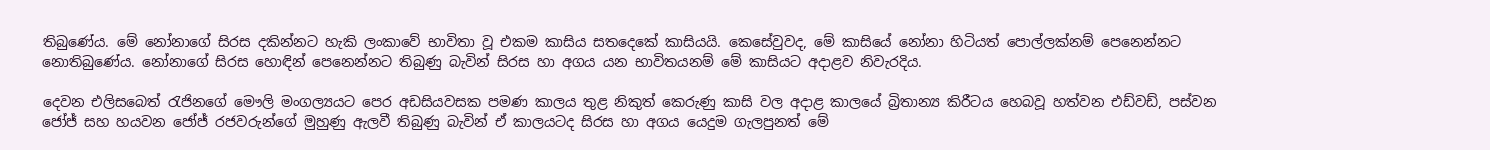තිබුණේය. මේ නෝනාගේ සිරස දකින්නට හැකි ලංකාවේ භාවිතා වූ එකම කාසිය සතදෙකේ කාසියයි. කෙසේවුවද, මේ කාසියේ නෝනා හිටියත් පොල්ලක්නම් පෙනෙන්නට නොතිබුණේය. නෝනාගේ සිරස හොඳින් පෙනෙන්නට තිබුණු බැවින් සිරස හා අගය යන භාවිතයනම් මේ කාසියට අදාළව නිවැරදිය.

දෙවන එලිසබෙත් රැජිනගේ මෞලි මංගල්‍යයට පෙර අඩසියවසක පමණ කාලය තුළ නිකුත් කෙරුණු කාසි වල අදාළ කාලයේ බ්‍රිතාන්‍ය කිරීටය හෙබවූ හත්වන එඩ්වඩ්, පස්වන ජෝජ් සහ හයවන ජෝජ් රජවරුන්ගේ මුහුණු ඇලවී තිබුණු බැවින් ඒ කාලයටද සිරස හා අගය යෙදුම ගැලපුනත් මේ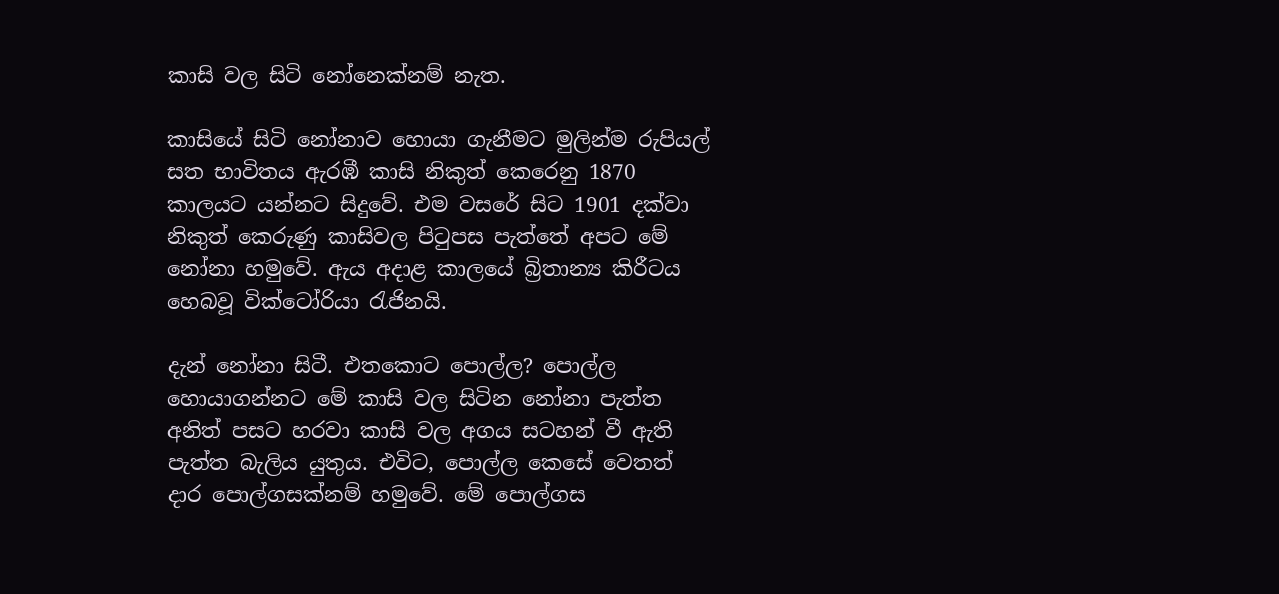කාසි වල සිටි නෝනෙක්නම් නැත.

කාසියේ සිටි නෝනාව හොයා ගැනීමට මුලින්ම රුපියල් සත භාවිතය ඇරඹී කාසි නිකුත් කෙරෙනු 1870 කාලයට යන්නට සිදුවේ. එම වසරේ සිට 1901 දක්වා නිකුත් කෙරුණු කාසිවල පිටුපස පැත්තේ අපට මේ නෝනා හමුවේ. ඇය අදාළ කාලයේ බ්‍රිතාන්‍ය කිරීටය හෙබවූ වික්ටෝරියා රැජිනයි.

දැන් නෝනා සිටී. එතකොට පොල්ල? පොල්ල හොයාගන්නට මේ කාසි වල සිටින නෝනා පැත්ත අනිත් පසට හරවා කාසි වල අගය සටහන් වී ඇති පැත්ත බැලිය යුතුය. එවිට, පොල්ල කෙසේ වෙතත් දාර පොල්ගසක්නම් හමුවේ. මේ පොල්ගස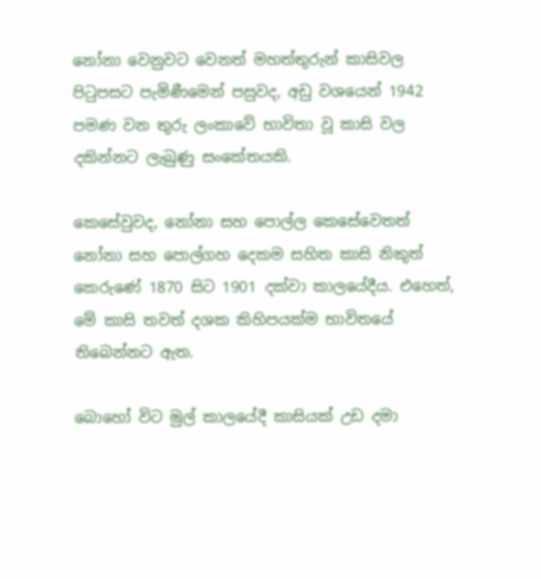නෝනා වෙනුවට වෙනත් මහත්තුරුන් කාසිවල පිටුපසට පැමිණීමෙන් පසුවද, අඩු වශයෙන් 1942 පමණ වන තුරු ලංකාවේ භාවිතා වූ කාසි වල දකින්නට ලැබුණු සංකේතයකි.

කෙසේවුවද, නෝනා සහ පොල්ල කෙසේවෙතත් නෝනා සහ පොල්ගහ දෙකම සහිත කාසි නිකුත් කෙරුණේ 1870 සිට 1901 දක්වා කාලයේදීය. එහෙත්, මේ කාසි තවත් දශක කිහිපයක්ම භාවිතයේ තිබෙන්නට ඇත.

බොහෝ විට මුල් කාලයේදී කාසියක් උඩ දමා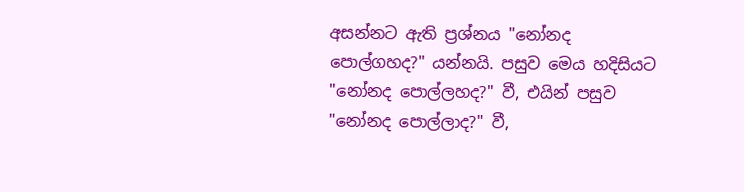අසන්නට ඇති ප්‍රශ්නය "නෝනද පොල්ගහද?" යන්නයි. පසුව මෙය හදිසියට "නෝනද පොල්ලහද?" වී, එයින් පසුව "නෝනද පොල්ලාද?" වී,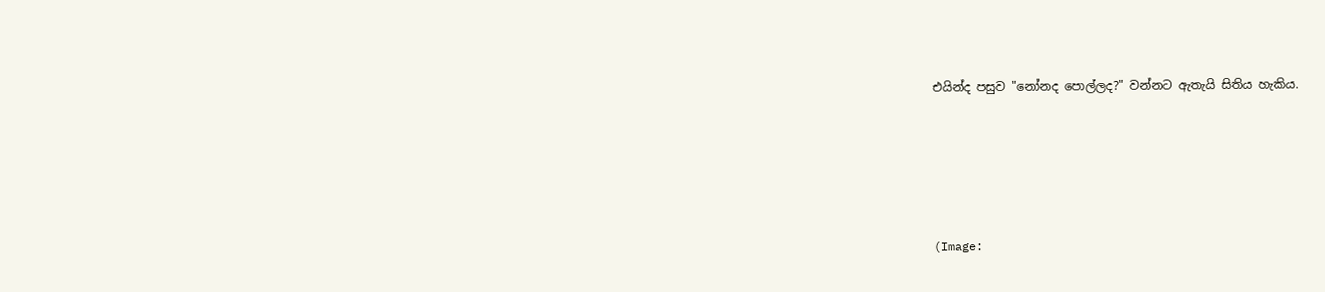එයින්ද පසුව "නෝනද පොල්ලද?" වන්නට ඇතැයි සිතිය හැකිය.





(Image: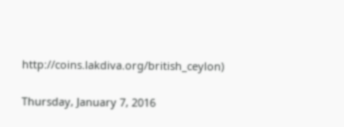http://coins.lakdiva.org/british_ceylon)

Thursday, January 7, 2016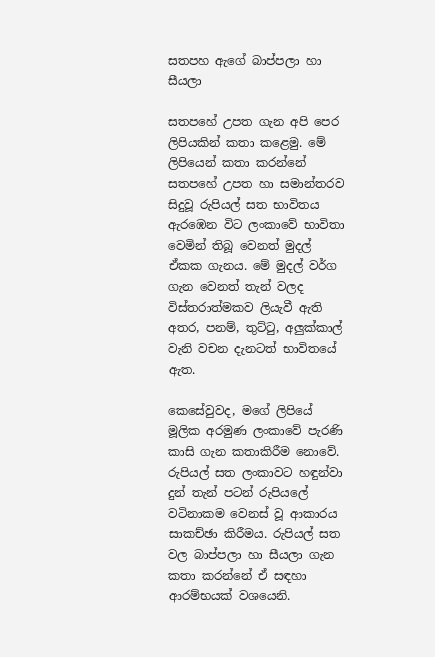සතපහ ඇගේ බාප්පලා හා සීයලා

සතපහේ උපත ගැන අපි පෙර ලිපියකින් කතා කළෙමු. මේ ලිපියෙන් කතා කරන්නේ සතපහේ උපත හා සමාන්තරව සිදුවූ රුපියල් සත භාවිතය ඇරඹෙන විට ලංකාවේ භාවිතා වෙමින් තිබූ වෙනත් මුදල් ඒකක ගැනය. මේ මුදල් වර්ග ගැන වෙනත් තැන් වලද විස්තරාත්මකව ලියැවී ඇති අතර, පනම්, තුට්ටු, අලුක්කාල් වැනි වචන දැනටත් භාවිතයේ ඇත.

කෙසේවුවද, මගේ ලිපියේ මූලික අරමුණ ලංකාවේ පැරණි කාසි ගැන කතාකිරීම නොවේ. රුපියල් සත ලංකාවට හඳුන්වා දුන් තැන් පටන් රුපියලේ වටිනාකම වෙනස් වූ ආකාරය සාකච්ඡා කිරීමය. රුපියල් සත වල බාප්පලා හා සීයලා ගැන කතා කරන්නේ ඒ සඳහා ආරම්භයක් වශයෙනි.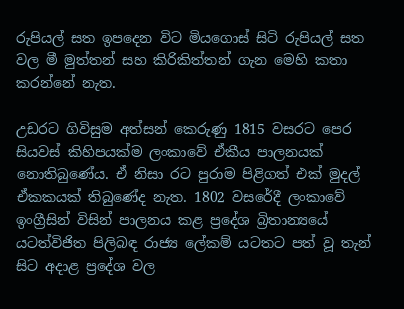රුපියල් සත ඉපදෙන විට මියගොස් සිටි රුපියල් සත වල මී මුත්තන් සහ කිරිකිත්තන් ගැන මෙහි කතා කරන්නේ නැත.

උඩරට ගිවිසුම අත්සන් කෙරුණු 1815 වසරට පෙර සියවස් කිහිපයක්ම ලංකාවේ ඒකීය පාලනයක් නොතිබුණේය. ඒ නිසා රට පුරාම පිළිගත් එක් මුදල් ඒකකයක් තිබුණේද නැත. 1802 වසරේදී ලංකාවේ ඉංග්‍රීසින් විසින් පාලනය කළ ප්‍රදේශ බ්‍රිතාන්‍යයේ යටත්විජිත පිලිබඳ රාජ්‍ය ලේකම් යටතට පත් වූ තැන් සිට අදාළ ප්‍රදේශ වල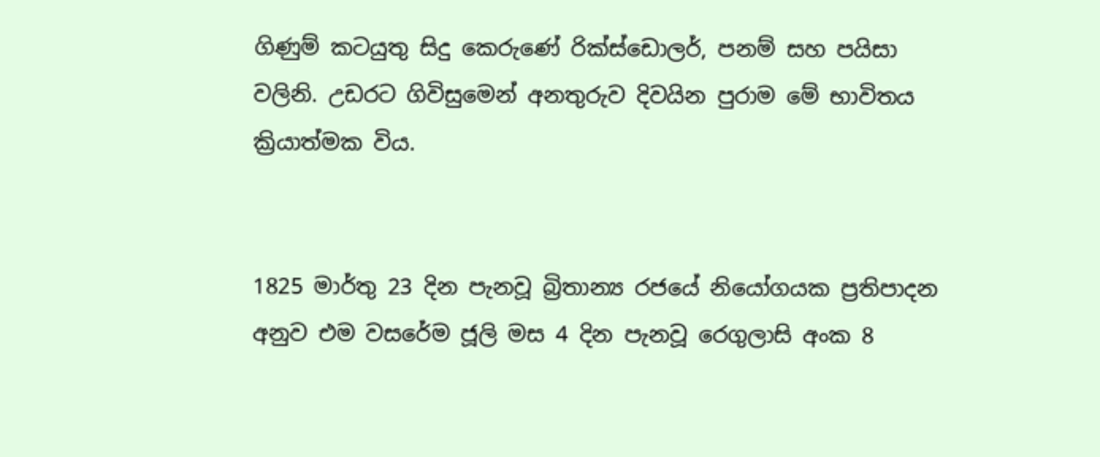ගිණුම් කටයුතු සිදු කෙරුණේ රික්ස්ඩොලර්, පනම් සහ පයිසා වලිනි. උඩරට ගිවිසුමෙන් අනතුරුව දිවයින පුරාම මේ භාවිතය ක්‍රියාත්මක විය.


1825 මාර්තු 23 දින පැනවූ බ්‍රිතාන්‍ය රජයේ නියෝගයක ප්‍රතිපාදන අනුව එම වසරේම ජූලි මස 4 දින පැනවූ රෙගුලාසි අංක 8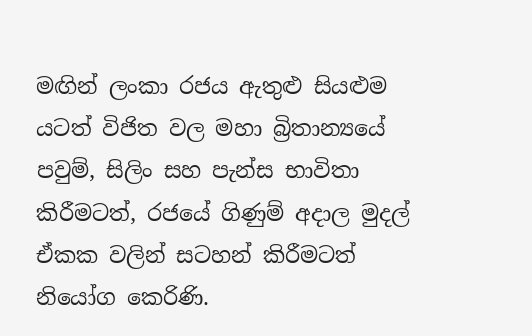මඟින් ලංකා රජය ඇතුළු සියළුම යටත් විජිත වල මහා බ්‍රිතාන්‍යයේ පවුම්, සිලිං සහ පැන්ස භාවිතා කිරීමටත්, රජයේ ගිණුම් අදාල මුදල් ඒකක වලින් සටහන් කිරීමටත් නියෝග කෙරිණි.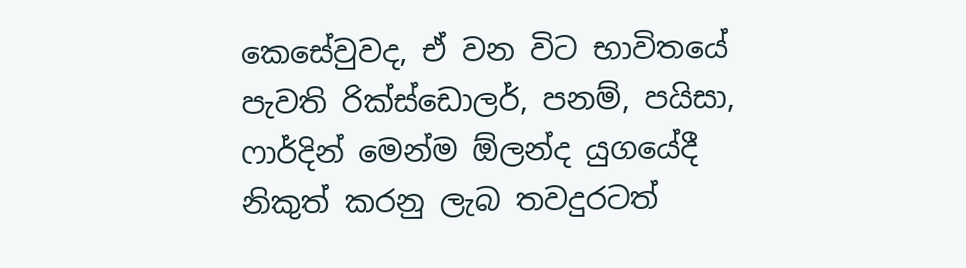කෙසේවුවද, ඒ වන විට භාවිතයේ පැවති රික්ස්ඩොලර්, පනම්, පයිසා, ෆාර්දින් මෙන්ම ඕලන්ද යුගයේදී නිකුත් කරනු ලැබ තවදුරටත්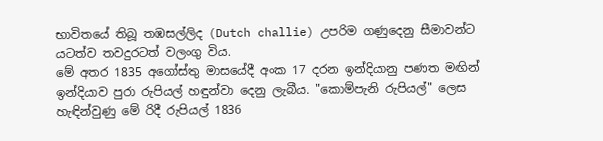භාවිතයේ තිබූ තඹසල්ලිද (Dutch challie) උපරිම ගණුදෙනු සීමාවන්ට යටත්ව තවදුරටත් වලංගු විය.
මේ අතර 1835 අගෝස්තු මාසයේදී අංක 17 දරන ඉන්දියානු පණත මඟින් ඉන්දියාව පුරා රුපියල් හඳුන්වා දෙනු ලැබීය. "කොම්පැනි රුපියල්" ලෙස හැඳින්වුණු මේ රිදී රුපියල් 1836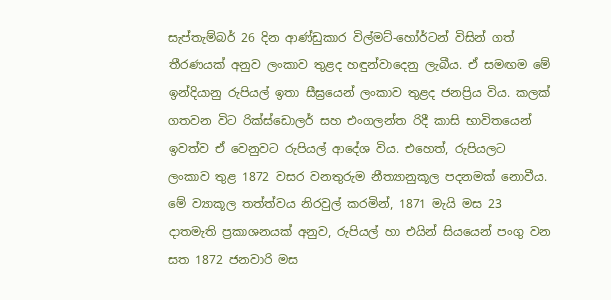සැප්තැම්බර් 26 දින ආණ්ඩුකාර විල්මට්-හෝර්ටන් විසින් ගත් තීරණයක් අනුව ලංකාව තුළද හඳුන්වාදෙනු ලැබීය. ඒ සමඟම මේ ඉන්දියානු රුපියල් ඉතා සීඝ්‍රයෙන් ලංකාව තුළද ජනප්‍රිය විය. කලක් ගතවන විට රික්ස්ඩොලර් සහ එංගලන්ත රිදී කාසි භාවිතයෙන් ඉවත්ව ඒ වෙනුවට රුපියල් ආදේශ විය. එහෙත්, රුපියලට ලංකාව තුළ 1872 වසර වනතුරුම නීත්‍යානුකූල පදනමක් නොවීය. මේ ව්‍යාකූල තත්ත්වය නිරවුල් කරමින්, 1871 මැයි මස 23 දාතමැති ප්‍රකාශනයක් අනුව, රුපියල් හා එයින් සියයෙන් පංගු වන සත 1872 ජනවාරි මස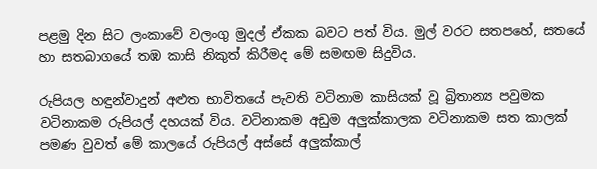පළමු දින සිට ලංකාවේ වලංගු මුදල් ඒකක බවට පත් විය. මුල් වරට සතපහේ, සතයේ හා සතබාගයේ තඹ කාසි නිකුත් කිරීමද මේ සමඟම සිදුවිය.

රුපියල හඳුන්වාදුන් අළුත භාවිතයේ පැවති වටිනාම කාසියක් වූ බ්‍රිතාන්‍ය පවුමක වටිනාකම රුපියල් දහයක් විය. වටිනාකම අඩුම අලුක්කාලක වටිනාකම සත කාලක් පමණ වුවත් මේ කාලයේ රුපියල් අස්සේ අලුක්කාල්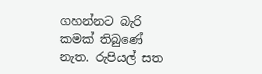ගහන්නට බැරි කමක් තිබුණේ නැත. රුපියල් සත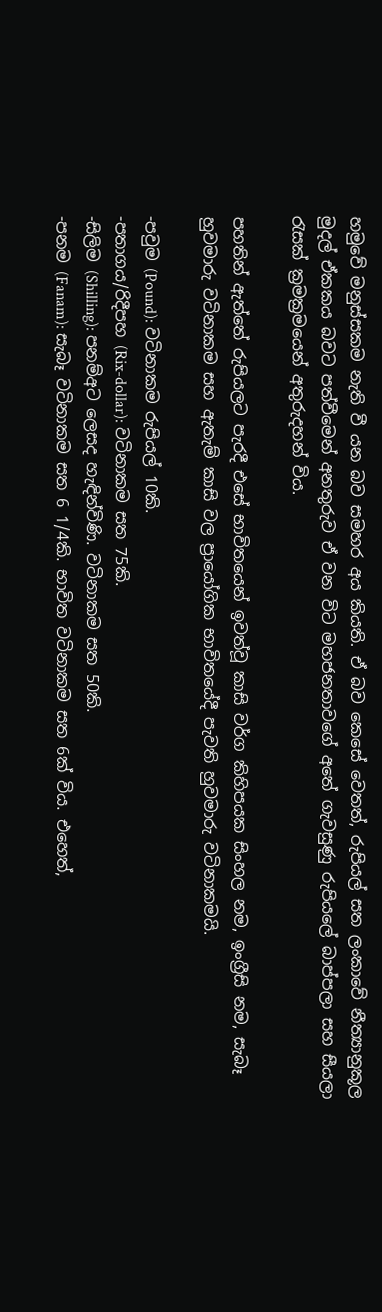හමුවේ මනුස්සකම නැති වී යන බව සමහර අය කියති. ඒ බව කෙසේ වෙතත්, රුපියල් සත ලංකාවේ නීත්‍යානුකූල මුදල් ඒකකය බවට පත්වීමෙන් අනතුරුව ඒ වන විට මහජනතාවගේ අතේ ගැවසුණු රුපියලේ බාප්පලා සහ සීයලා රැසක් ක්‍රමක්‍රමයෙන් අතුරුදහන් විය.

පහතින් ඇත්තේ රුපියලට පැරදී එසේ භාවිතයෙන් ඉවත්වූ කාසි වර්ග කිහිපයක සිංහල නම, ඉංග්‍රීසි නම, සැබෑ හුවමාරු වටිනාකම සහ ඇතැම් කාසි වල ප්‍රායෝගික භාවිතයේදී පැවති හුවමාරු වටිනාකමයි.

-පවුම (Pound): වටිනාකම රුපියල් 10කි.
-පතාගය/රිදීපහ (Rix-dollar): වටිනාකම සත 75කි.
-සිලිම (Shilling): පනම්අට ලෙසද හැඳින්විණි. වටිනාකම සත 50කි.
-පනම (Fanam): සැබෑ වටිනාකම සත 6 1/4කි. භාවිත වටිනාකම සත 6ක් විය. එහෙත්,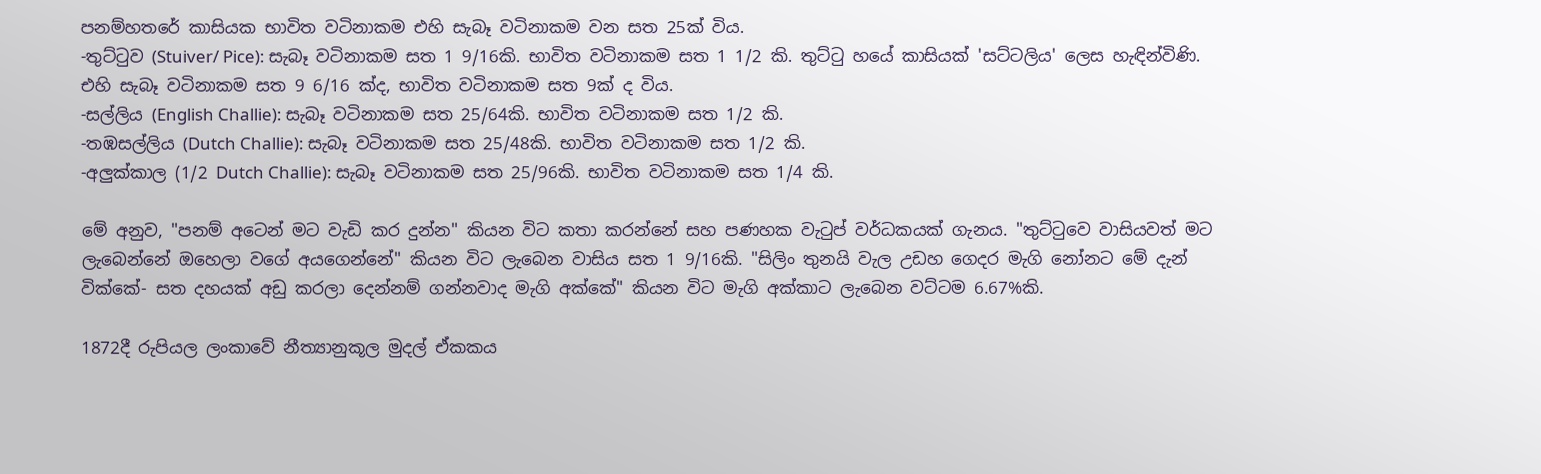පනම්හතරේ කාසියක භාවිත වටිනාකම එහි සැබෑ වටිනාකම වන සත 25ක් විය.
-තුට්ටුව (Stuiver/ Pice): සැබෑ වටිනාකම සත 1 9/16කි. භාවිත වටිනාකම සත 1 1/2 කි. තුට්ටු හයේ කාසියක් 'සට්ටලිය' ලෙස හැඳින්විණි. එහි සැබෑ වටිනාකම සත 9 6/16 ක්ද, භාවිත වටිනාකම සත 9ක් ද විය.
-සල්ලිය (English Challie): සැබෑ වටිනාකම සත 25/64කි. භාවිත වටිනාකම සත 1/2 කි.
-තඹසල්ලිය (Dutch Challie): සැබෑ වටිනාකම සත 25/48කි. භාවිත වටිනාකම සත 1/2 කි.
-අලුක්කාල (1/2 Dutch Challie): සැබෑ වටිනාකම සත 25/96කි. භාවිත වටිනාකම සත 1/4 කි.

මේ අනුව, "පනම් අටෙන් මට වැඩි කර දුන්න" කියන විට කතා කරන්නේ සහ පණහක වැටුප් වර්ධකයක් ගැනය. "තුට්ටුවෙ වාසියවත් මට ලැබෙන්නේ ඔහෙලා වගේ අයගෙන්නේ" කියන විට ලැබෙන වාසිය සත 1 9/16කි. "සිලිං තුනයි වැල උඩහ ගෙදර මැගි නෝනට මේ දැන් වික්කේ- සත දහයක් අඩු කරලා දෙන්නම් ගන්නවාද මැගි අක්කේ" කියන විට මැගි අක්කාට ලැබෙන වට්ටම 6.67%කි.

1872දී රුපියල ලංකාවේ නීත්‍යානුකූල මුදල් ඒකකය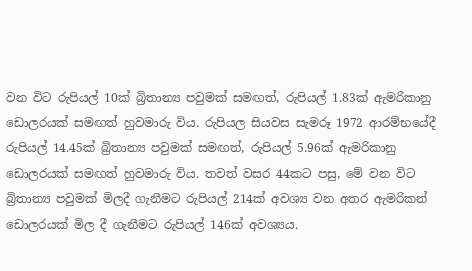වන විට රුපියල් 10ක් බ්‍රිතාන්‍ය පවුමක් සමඟත්, රුපියල් 1.83ක් ඇමරිකානු ඩොලරයක් සමඟත් හුවමාරු විය. රුපියල සියවස සැමරූ 1972 ආරම්භයේදී රුපියල් 14.45ක් බ්‍රිතාන්‍ය පවුමක් සමඟත්, රුපියල් 5.96ක් ඇමරිකානු ඩොලරයක් සමඟත් හුවමාරු විය. තවත් වසර 44කට පසු, මේ වන විට බ්‍රිතාන්‍ය පවුමක් මිලදී ගැනීමට රුපියල් 214ක් අවශ්‍ය වන අතර ඇමරිකන් ඩොලරයක් මිල දී ගැනීමට රුපියල් 146ක් අවශ්‍යය.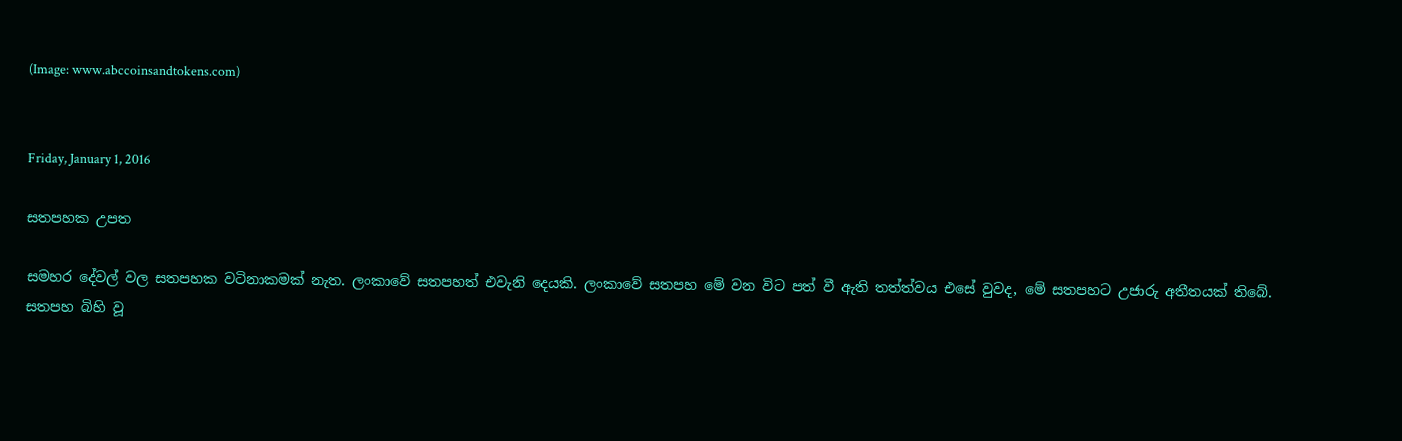(Image: www.abccoinsandtokens.com)


Friday, January 1, 2016

සතපහක උපත

සමහර දේවල් වල සතපහක වටිනාකමක් නැත. ලංකාවේ සතපහත් එවැනි දෙයකි. ලංකාවේ සතපහ මේ වන විට පත් වී ඇති තත්ත්වය එසේ වුවද, මේ සතපහට උජාරු අතීතයක් තිබේ. සතපහ බිහි වූ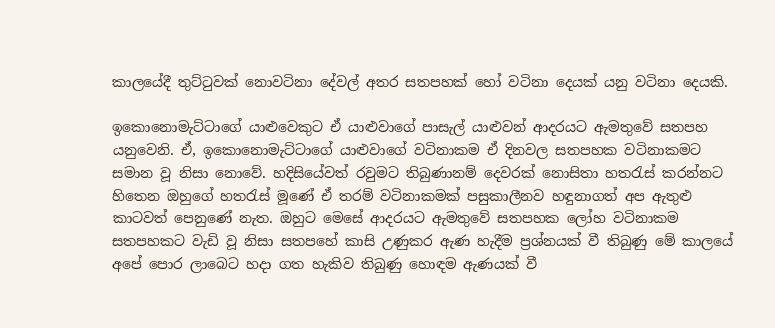කාලයේදී තුට්ටුවක් නොවටිනා දේවල් අතර සතපහක් හෝ වටිනා දෙයක් යනු වටිනා දෙයකි.

ඉකොනොමැට්ටාගේ යාළුවෙකුට ඒ යාළුවාගේ පාසැල් යාළුවන් ආදරයට ඇමතුවේ සතපහ යනුවෙනි. ඒ, ඉකොනොමැට්ටාගේ යාළුවාගේ වටිනාකම ඒ දිනවල සතපහක වටිනාකමට සමාන වූ නිසා නොවේ. හදිසියේවත් රවුමට තිබුණානම් දෙවරක් නොසිතා හතරැස් කරන්නට හිතෙන ඔහුගේ හතරැස් මූණේ ඒ තරම් වටිනාකමක් පසුකාලීනව හඳුනාගත් අප ඇතුළු කාටවත් පෙනුණේ නැත. ඔහුට මෙසේ ආදරයට ඇමතුවේ සතපහක ලෝහ වටිනාකම සතපහකට වැඩි වූ නිසා සතපහේ කාසි උණුකර ඇණ හැදීම ප්‍රශ්නයක් වී තිබුණු මේ කාලයේ අපේ පොර ලාබෙට හදා ගත හැකිව තිබුණු හොඳම ඇණයක් වී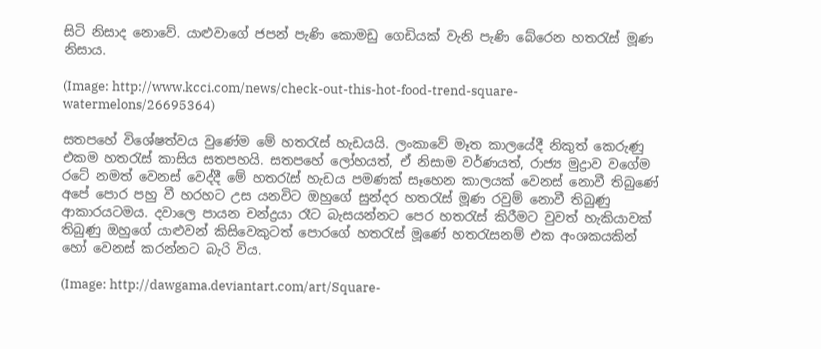සිටි නිසාද නොවේ. යාළුවාගේ ජපන් පැණි කොමඩු ගෙඩියක් වැනි පැණි බේරෙන හතරැස් මූණ නිසාය.

(Image: http://www.kcci.com/news/check-out-this-hot-food-trend-square-watermelons/26695364)

සතපහේ විශේෂත්වය වුණේම මේ හතරැස් හැඩයයි. ලංකාවේ මෑත කාලයේදී නිකුත් කෙරුණු එකම හතරැස් කාසිය සතපහයි. සතපහේ ලෝහයත්, ඒ නිසාම වර්ණයත්, රාජ්‍ය මුද්‍රාව වගේම රටේ නමත් වෙනස් වෙද්දී මේ හතරැස් හැඩය පමණක් සෑහෙන කාලයක් වෙනස් නොවී තිබුණේ අපේ පොර පහු වී හරහට උස යනවිට ඔහුගේ සුන්දර හතරැස් මූණ රවුම් නොවී තිබුණු ආකාරයටමය. දවාලෙ පායන චන්ද්‍රයා රෑට බැසයන්නට පෙර හතරැස් කිරීමට වුවත් හැකියාවක් තිබුණු ඔහුගේ යාළුවන් කිසිවෙකුටත් පොරගේ හතරැස් මූණේ හතරැසනම් එක අංශකයකින් හෝ වෙනස් කරන්නට බැරි විය.

(Image: http://dawgama.deviantart.com/art/Square-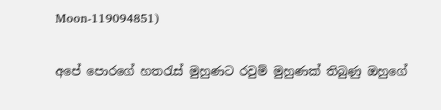Moon-119094851)

අපේ පොරගේ හතරැස් මුහුණට රවුම් මුහුණක් තිබුණු ඔහුගේ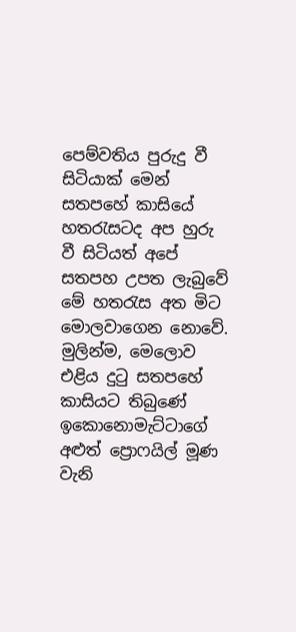පෙම්වතිය පුරුදු වී සිටියාක් මෙන් සතපහේ කාසියේ හතරැසටද අප හුරු වී සිටියත් අපේ සතපහ උපත ලැබුවේ මේ හතරැස අත මිට මොලවාගෙන නොවේ. මුලින්ම, මෙලොව එළිය දුටු සතපහේ කාසියට තිබුණේ ඉකොනොමැට්ටාගේ අළුත් ප්‍රොෆයිල් මූණ වැනි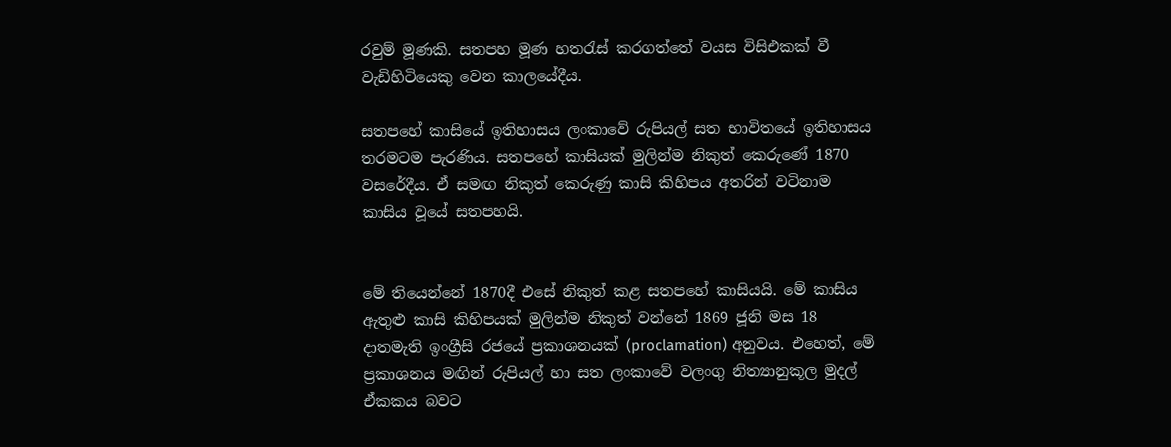රවුම් මූණකි. සතපහ මූණ හතරැස් කරගත්තේ වයස විසිඑකක් වී වැඩිහිටියෙකු වෙන කාලයේදීය.

සතපහේ කාසියේ ඉතිහාසය ලංකාවේ රුපියල් සත භාවිතයේ ඉතිහාසය තරමටම පැරණිය. සතපහේ කාසියක් මුලින්ම නිකුත් කෙරුණේ 1870 වසරේදීය. ඒ සමඟ නිකුත් කෙරුණු කාසි කිහිපය අතරින් වටිනාම කාසිය වූයේ සතපහයි.


මේ තියෙන්නේ 1870දී එසේ නිකුත් කළ සතපහේ කාසියයි. මේ කාසිය ඇතුළු කාසි කිහිපයක් මුලින්ම නිකුත් වන්නේ 1869 ජූනි මස 18 දාතමැති ඉංග්‍රීසි රජයේ ප්‍රකාශනයක් (proclamation) අනුවය. එහෙත්, මේ ප්‍රකාශනය මඟින් රුපියල් හා සත ලංකාවේ වලංගු නිත්‍යානුකූල මුදල් ඒකකය බවට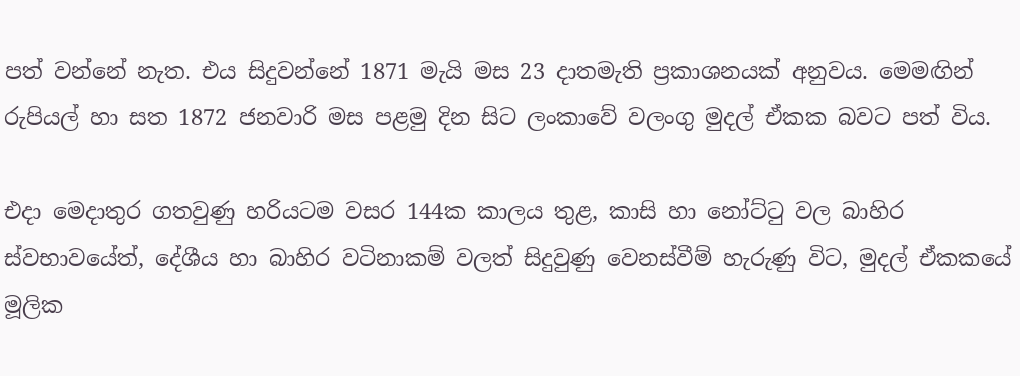පත් වන්නේ නැත. එය සිදුවන්නේ 1871 මැයි මස 23 දාතමැති ප්‍රකාශනයක් අනුවය. මෙමඟින් රුපියල් හා සත 1872 ජනවාරි මස පළමු දින සිට ලංකාවේ වලංගු මුදල් ඒකක බවට පත් විය.

එදා මෙදාතුර ගතවුණු හරියටම වසර 144ක කාලය තුළ, කාසි හා නෝට්ටු වල බාහිර ස්වභාවයේත්, දේශීය හා බාහිර වටිනාකම් වලත් සිදුවුණු වෙනස්වීම් හැරුණු විට, මුදල් ඒකකයේ මූලික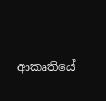ආකෘතියේ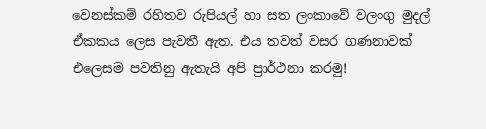වෙනස්කම් රහිතව රුපියල් හා සත ලංකාවේ වලංගු මුදල් ඒකකය ලෙස පැවතී ඇත. එය තවත් වසර ගණනාවක් එලෙසම පවතිනු ඇතැයි අපි ප්‍රාර්ථනා කරමු!